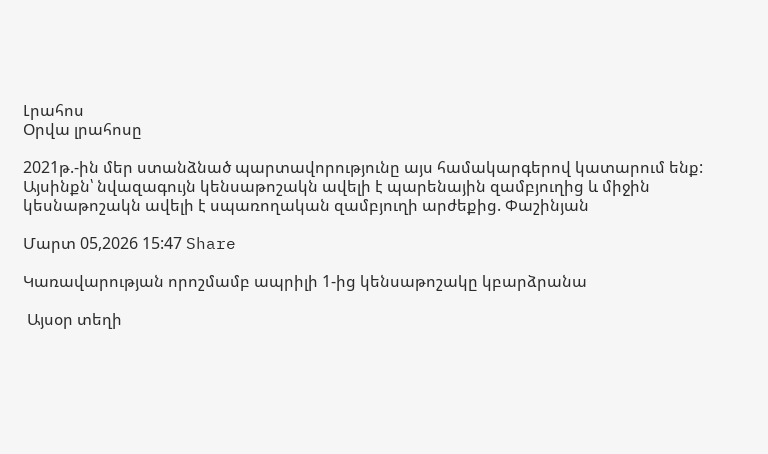Լրահոս
Օրվա լրահոսը

2021թ.-ին մեր ստանձնած պարտավորությունը այս համակարգերով կատարում ենք: Այսինքն՝ նվազագույն կենսաթոշակն ավելի է պարենային զամբյուղից և միջին կեսնաթոշակն ավելի է սպառողական զամբյուղի արժեքից. Փաշինյան

Մարտ 05,2026 15:47 Share

Կառավարության որոշմամբ ապրիլի 1-ից կենսաթոշակը կբարձրանա

 Այսօր տեղի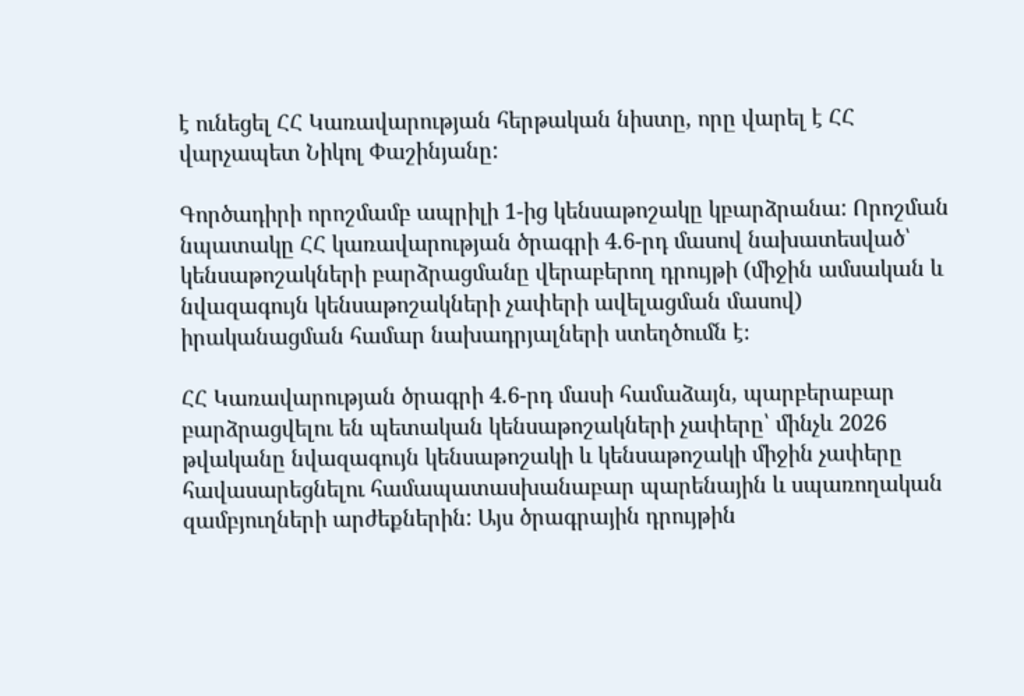է ունեցել ՀՀ Կառավարության հերթական նիստը, որը վարել է ՀՀ վարչապետ Նիկոլ Փաշինյանը:

Գործադիրի որոշմամբ ապրիլի 1-ից կենսաթոշակը կբարձրանա: Որոշման նպատակը ՀՀ կառավարության ծրագրի 4.6-րդ մասով նախատեսված՝ կենսաթոշակների բարձրացմանը վերաբերող դրույթի (միջին ամսական և նվազագույն կենսաթոշակների չափերի ավելացման մասով) իրականացման համար նախադրյալների ստեղծումն է։

ՀՀ Կառավարության ծրագրի 4.6-րդ մասի համաձայն, պարբերաբար բարձրացվելու են պետական կենսաթոշակների չափերը՝ մինչև 2026 թվականը նվազագույն կենսաթոշակի և կենսաթոշակի միջին չափերը հավասարեցնելու համապատասխանաբար պարենային և սպառողական զամբյուղների արժեքներին: Այս ծրագրային դրույթին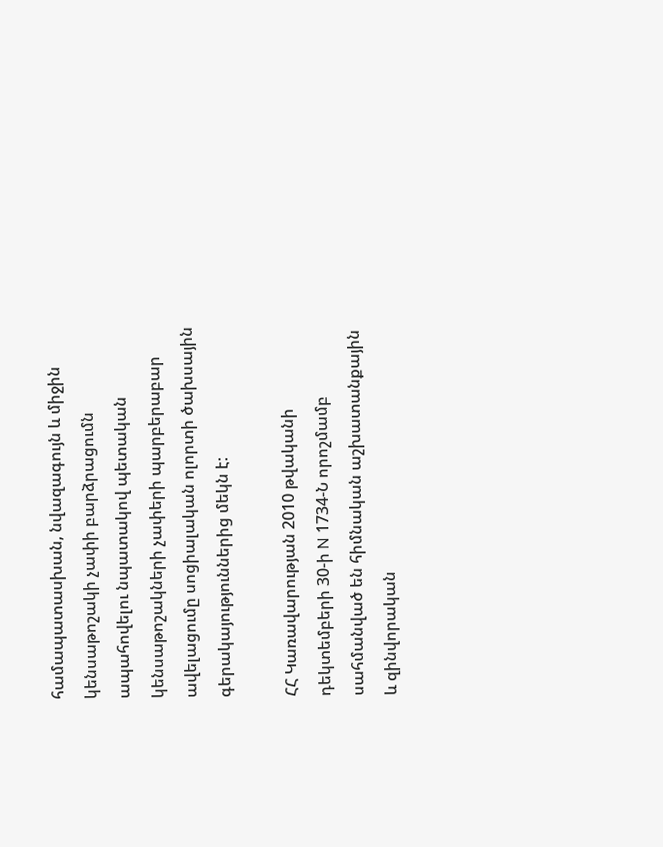համապատասխան, նվազագույն և միջին կենսաթոշակի չափի բարձրացումն ապահովելու նպատակով պետական կենսաթոշակների չափերի պարբերաբար ավելացումը սոցիալական ոլորտի ծախսային գերակայություններից մեկն է:

ՀՀ Կառավարության 2010 թվականի դեկտեմբերի 30-ի N 1734-Ն որոշմամբ սահմանված են հիմնական աշխատանքային և զինվորական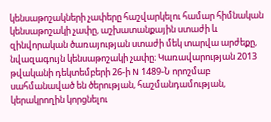կենսաթոշակների չափերը հաշվարկելու համար հիմնական կենսաթոշակի չափը, աշխատանքային ստաժի և զինվորական ծառայության ստաժի մեկ տարվա արժեքը, նվազագույն կենսաթոշակի չափը։ Կառավարության 2013 թվականի դեկտեմբերի 26-ի N 1489-Ն որոշմաբ սահմանաված են ծերության, հաշմանդամության, կերակրողին կորցնելու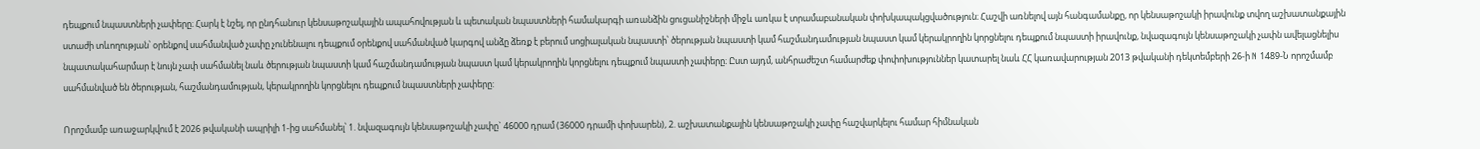դեպքում նպաստների չափերը։ Հարկ է նշել, որ ընդհանուր կենսաթոշակային ապահովության և պետական նպաստների համակարգի առանձին ցուցանիշների միջև առկա է տրամաբանական փոխկապակցվածություն։ Հաշվի առնելով այն հանգամանքը, որ կենսաթոշակի իրավունք տվող աշխատանքային ստաժի տևողության՝ օրենքով սահմանված չափը չունենալու դեպքում օրենքով սահմանված կարգով անձը ձեռք է բերում սոցիալական նպաստի՝ ծերության նպաստի կամ հաշմանդամության նպաստ կամ կերակրողին կորցնելու դեպքում նպաստի իրավունք, նվազագույն կենսաթոշակի չափն ավելացնելիս նպատակահարմար է նույն չափ սահմանել նաև ծերության նպաստի կամ հաշմանդամության նպաստ կամ կերակրողին կորցնելու դեպքում նպաստի չափերը։ Ըստ այդմ, անհրաժեշտ համարժեք փոփոխություններ կատարել նաև ՀՀ կառավարության 2013 թվականի դեկտեմբերի 26-ի N 1489-Ն որոշմամբ սահմանված են ծերության, հաշմանդամության, կերակրողին կորցնելու դեպքում նպաստների չափերը:

Որոշմամբ առաջարկվում է 2026 թվականի ապրիլի 1-ից սահմանել՝ 1. նվազագույն կենսաթոշակի չափը` 46000 դրամ (36000 դրամի փոխարեն), 2. աշխատանքային կենսաթոշակի չափը հաշվարկելու համար հիմնական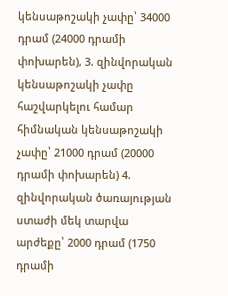կենսաթոշակի չափը՝ 34000 դրամ (24000 դրամի փոխարեն), 3. զինվորական կենսաթոշակի չափը հաշվարկելու համար հիմնական կենսաթոշակի չափը՝ 21000 դրամ (20000 դրամի փոխարեն) 4. զինվորական ծառայության ստաժի մեկ տարվա արժեքը՝ 2000 դրամ (1750 դրամի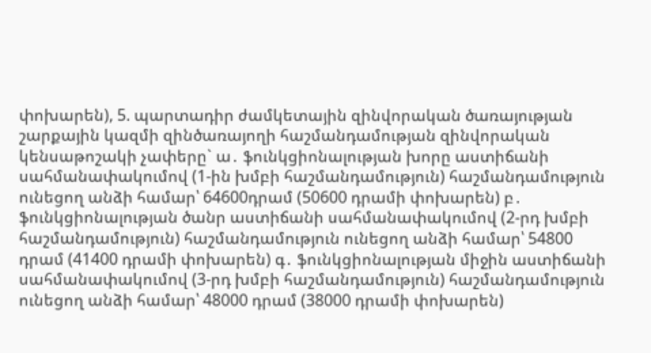փոխարեն), 5. պարտադիր ժամկետային զինվորական ծառայության շարքային կազմի զինծառայողի հաշմանդամության զինվորական կենսաթոշակի չափերը` ա․ ֆունկցիոնալության խորը աստիճանի սահմանափակումով (1-ին խմբի հաշմանդամություն) հաշմանդամություն ունեցող անձի համար՝ 64600դրամ (50600 դրամի փոխարեն) բ․ ֆունկցիոնալության ծանր աստիճանի սահմանափակումով (2-րդ խմբի հաշմանդամություն) հաշմանդամություն ունեցող անձի համար՝ 54800 դրամ (41400 դրամի փոխարեն) գ․ ֆունկցիոնալության միջին աստիճանի սահմանափակումով (3-րդ խմբի հաշմանդամություն) հաշմանդամություն ունեցող անձի համար՝ 48000 դրամ (38000 դրամի փոխարեն)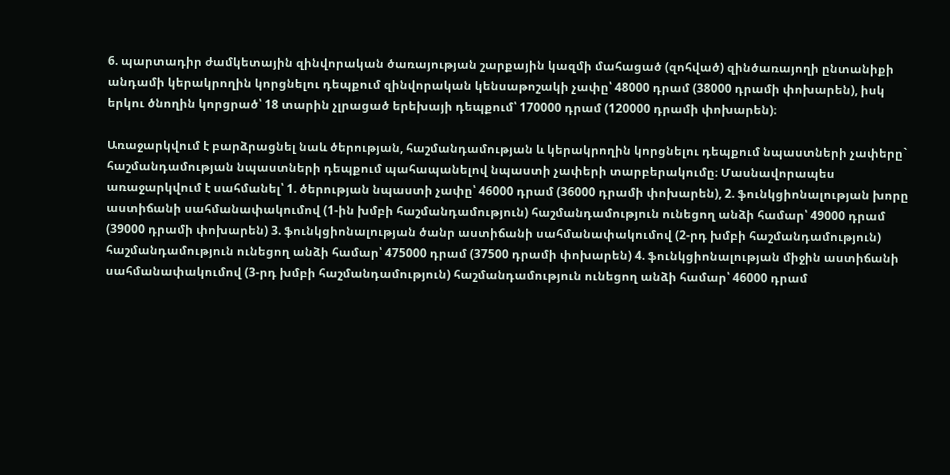6. պարտադիր ժամկետային զինվորական ծառայության շարքային կազմի մահացած (զոհված) զինծառայողի ընտանիքի անդամի կերակրողին կորցնելու դեպքում զինվորական կենսաթոշակի չափը՝ 48000 դրամ (38000 դրամի փոխարեն), իսկ երկու ծնողին կորցրած՝ 18 տարին չլրացած երեխայի դեպքում՝ 170000 դրամ (120000 դրամի փոխարեն)։

Առաջարկվում է բարձրացնել նաև ծերության, հաշմանդամության և կերակրողին կորցնելու դեպքում նպաստների չափերը` հաշմանդամության նպաստների դեպքում պահապանելով նպաստի չափերի տարբերակումը։ Մասնավորապես առաջարկվում է սահմանել՝ 1. ծերության նպաստի չափը՝ 46000 դրամ (36000 դրամի փոխարեն), 2. ֆունկցիոնալության խորը աստիճանի սահմանափակումով (1-ին խմբի հաշմանդամություն) հաշմանդամություն ունեցող անձի համար՝ 49000 դրամ (39000 դրամի փոխարեն) 3. ֆունկցիոնալության ծանր աստիճանի սահմանափակումով (2-րդ խմբի հաշմանդամություն) հաշմանդամություն ունեցող անձի համար՝ 475000 դրամ (37500 դրամի փոխարեն) 4. ֆունկցիոնալության միջին աստիճանի սահմանափակումով (3-րդ խմբի հաշմանդամություն) հաշմանդամություն ունեցող անձի համար՝ 46000 դրամ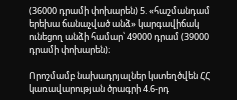(36000 դրամի փոխարեն) 5. «հաշմանդամ երեխա ճանաչված անձ» կարգավիճակ ունեցող անձի համար՝ 49000 դրամ (39000 դրամի փոխարեն)։

Որոշմամբ նախադրյալներ կստեղծվեն ՀՀ կառավարության ծրագրի 4.6-րդ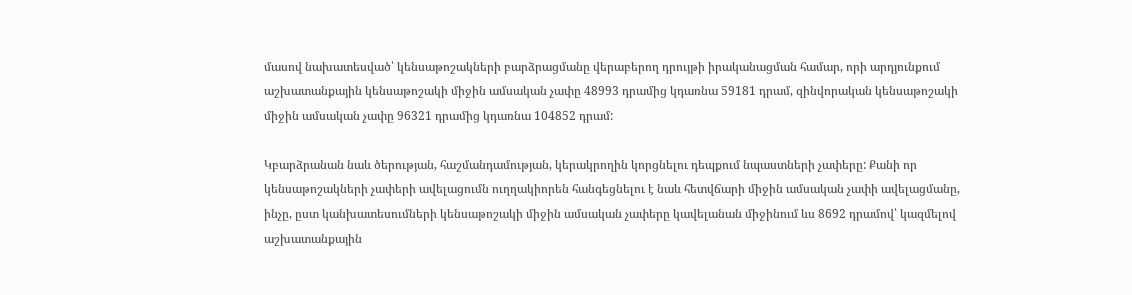մասով նախատեսված՝ կենսաթոշակների բարձրացմանը վերաբերող դրույթի իրականացման համար, որի արդյունքում աշխատանքային կենսաթոշակի միջին ամսական չափը 48993 դրամից կդառնա 59181 դրամ, զինվորական կենսաթոշակի միջին ամսական չափը 96321 դրամից կդառնա 104852 դրամ:

Կբարձրանան նաև ծերության, հաշմանդամության, կերակրողին կորցնելու դեպքում նպաստների չափերը: Քանի որ կենսաթոշակների չափերի ավելացումն ուղղակիորեն հանգեցնելու է նաև հետվճարի միջին ամսական չափի ավելացմանը, ինչը, ըստ կանխատեսումների կենսաթոշակի միջին ամսական չափերը կավելանան միջինում ևս 8692 դրամով՝ կազմելով աշխատանքային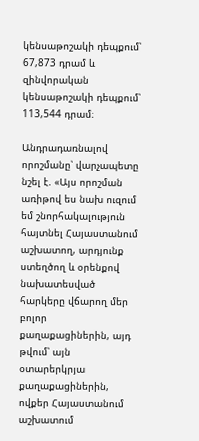կենսաթոշակի դեպքում՝ 67,873 դրամ և զինվորական կենսաթոշակի դեպքում՝ 113,544 դրամ։

Անդրադառնալով որոշմանը՝ վարչապետը նշել է. «Այս որոշման առիթով ես նախ ուզում եմ շնորհակալություն հայտնել Հայաստանում աշխատող, արդյունք ստեղծող և օրենքով նախատեսված հարկերը վճարող մեր բոլոր քաղաքացիներին, այդ թվում՝ այն օտարերկրյա քաղաքացիներին, ովքեր Հայաստանում աշխատում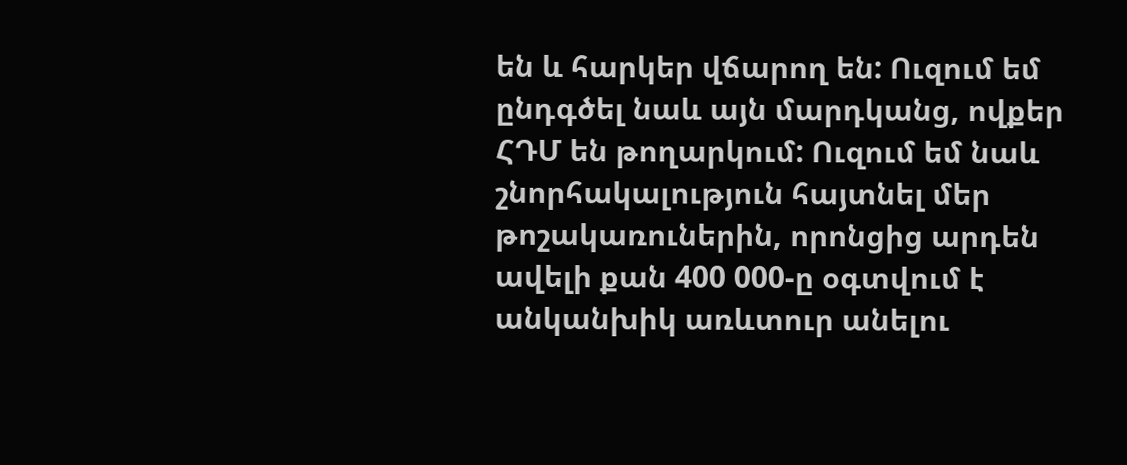են և հարկեր վճարող են: Ուզում եմ ընդգծել նաև այն մարդկանց, ովքեր ՀԴՄ են թողարկում: Ուզում եմ նաև շնորհակալություն հայտնել մեր թոշակառուներին, որոնցից արդեն ավելի քան 400 000-ը օգտվում է անկանխիկ առևտուր անելու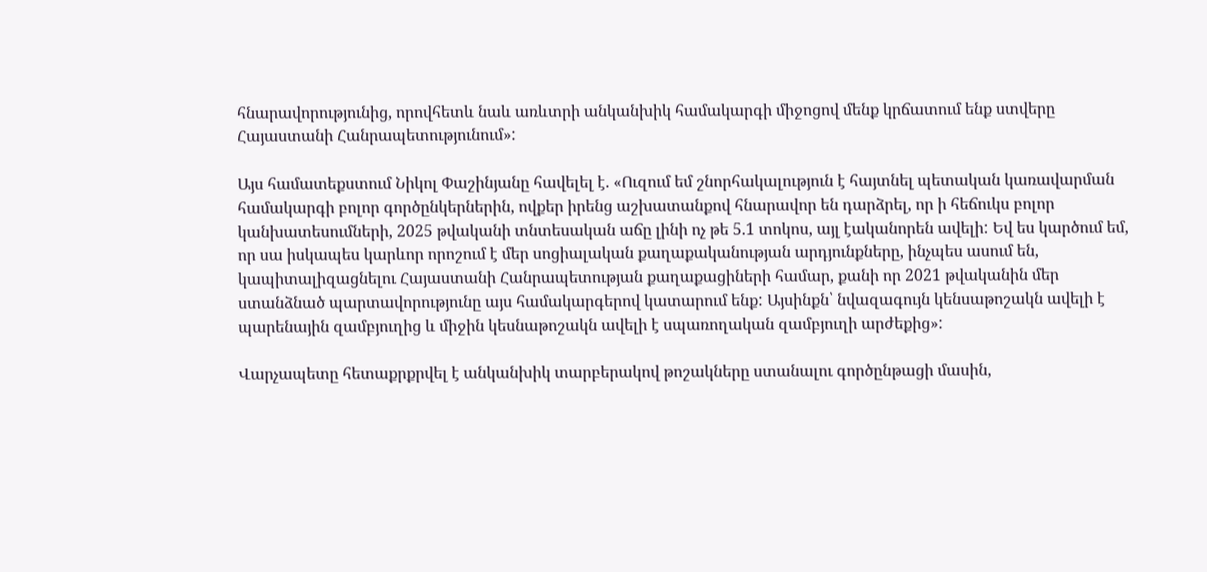հնարավորությունից, որովհետև նաև առևտրի անկանխիկ համակարգի միջոցով մենք կրճատում ենք ստվերը Հայաստանի Հանրապետությունում»:

Այս համատեքստում Նիկոլ Փաշինյանը հավելել է. «Ուզում եմ շնորհակալություն է հայտնել պետական կառավարման համակարգի բոլոր գործընկերներին, ովքեր իրենց աշխատանքով հնարավոր են դարձրել, որ ի հեճուկս բոլոր կանխատեսումների, 2025 թվականի տնտեսական աճը լինի ոչ թե 5.1 տոկոս, այլ էականորեն ավելի: Եվ ես կարծում եմ, որ սա իսկապես կարևոր որոշում է մեր սոցիալական քաղաքականության արդյունքները, ինչպես ասում են, կապիտալիզացնելու Հայաստանի Հանրապետության քաղաքացիների համար, քանի որ 2021 թվականին մեր ստանձնած պարտավորությունը այս համակարգերով կատարում ենք: Այսինքն՝ նվազագույն կենսաթոշակն ավելի է պարենային զամբյուղից և միջին կեսնաթոշակն ավելի է սպառողական զամբյուղի արժեքից»:

Վարչապետը հետաքրքրվել է անկանխիկ տարբերակով թոշակները ստանալու գործընթացի մասին,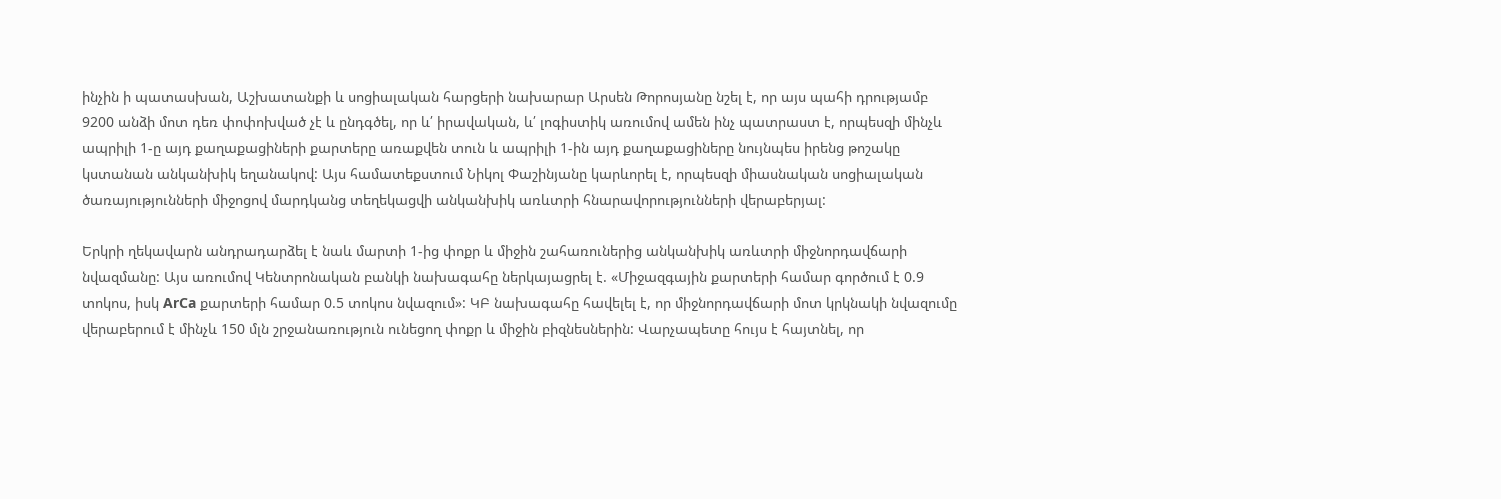ինչին ի պատասխան, Աշխատանքի և սոցիալական հարցերի նախարար Արսեն Թորոսյանը նշել է, որ այս պահի դրությամբ 9200 անձի մոտ դեռ փոփոխված չէ և ընդգծել, որ և՛ իրավական, և՛ լոգիստիկ առումով ամեն ինչ պատրաստ է, որպեսզի մինչև ապրիլի 1-ը այդ քաղաքացիների քարտերը առաքվեն տուն և ապրիլի 1-ին այդ քաղաքացիները նույնպես իրենց թոշակը կստանան անկանխիկ եղանակով: Այս համատեքստում Նիկոլ Փաշինյանը կարևորել է, որպեսզի միասնական սոցիալական ծառայությունների միջոցով մարդկանց տեղեկացվի անկանխիկ առևտրի հնարավորությունների վերաբերյալ:

Երկրի ղեկավարն անդրադարձել է նաև մարտի 1-ից փոքր և միջին շահառուներից անկանխիկ առևտրի միջնորդավճարի նվազմանը: Այս առումով Կենտրոնական բանկի նախագահը ներկայացրել է. «Միջազգային քարտերի համար գործում է 0.9 տոկոս, իսկ ArCa քարտերի համար 0.5 տոկոս նվազում»: ԿԲ նախագահը հավելել է, որ միջնորդավճարի մոտ կրկնակի նվազումը վերաբերում է մինչև 150 մլն շրջանառություն ունեցող փոքր և միջին բիզնեսներին: Վարչապետը հույս է հայտնել, որ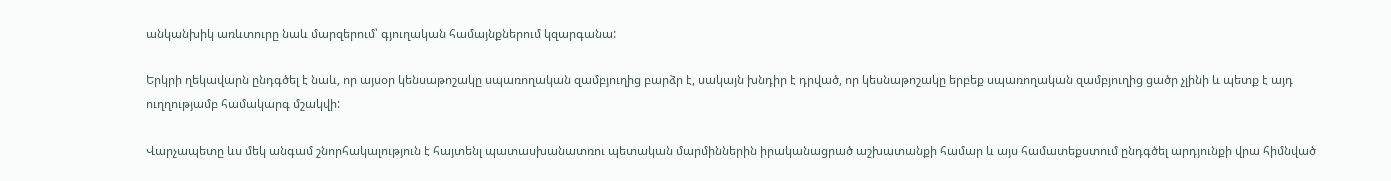անկանխիկ առևտուրը նաև մարզերում՝ գյուղական համայնքներում կզարգանա:

Երկրի ղեկավարն ընդգծել է նաև, որ այսօր կենսաթոշակը սպառողական զամբյուղից բարձր է, սակայն խնդիր է դրված, որ կեսնաթոշակը երբեք սպառողական զամբյուղից ցածր չլինի և պետք է այդ ուղղությամբ համակարգ մշակվի:

Վարչապետը ևս մեկ անգամ շնորհակալություն է հայտենլ պատասխանատռու պետական մարմիններին իրականացրած աշխատանքի համար և այս համատեքստում ընդգծել արդյունքի վրա հիմնված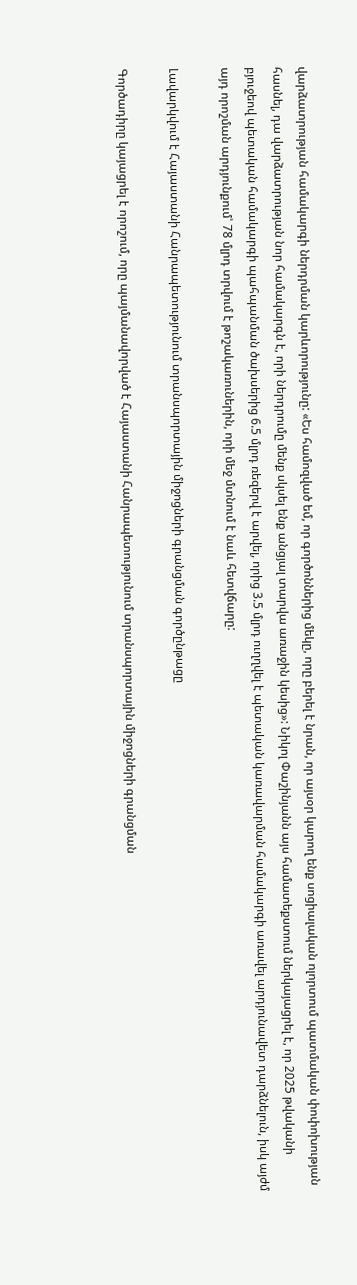վարձատրության համակարգի ներդրման կարևորությունը: «Ես համոզված եմ, որ գործոններից մեկը, որը բերել է նրան, որ այսօր կարող ենք սոցիալական ոլորտում պատմական փոփոխության հասնել, դա վարձատրության նոր համակարգն է, որի ներդրումը մենք սկսել ենք անցյալ տարվա առաջին կեսից»: Նիկոլ Փաշինյանն այս համատեքստում ներկայացրել է, որ 2025 թվականի բյուջեով պետական համակարգի պահպանման ծախսերից 6.5 մլրդ ռեզերվ է արվել, որից 3.5 մլրդ ուղղվել է պետական կառավարման համակարգի առավել արդյունավետ դարձնելուն, իսկ այժմ այդ որոշման արդյունքում՝ 78 մլրդ տրվում է թոշակառուներին, որի մեջ մտնում է նաև հետվճարը:

Լավարկվում է Հայաստանի Հանրապետությունում տրանսպորտային միջոցների գրանցման գործընթացը

Գործադիրը կայացրել է որոշում, որը պայմանավորված է Հայաստանի Հանրապետությունում տրանսպորտային միջոցների գրանցման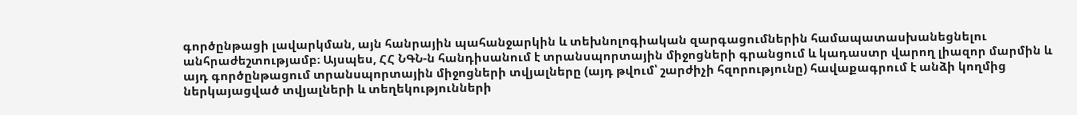գործընթացի լավարկման, այն հանրային պահանջարկին և տեխնոլոգիական զարգացումներին համապատասխանեցնելու անհրաժեշտությամբ։ Այսպես, ՀՀ ՆԳՆ-ն հանդիսանում է տրանսպորտային միջոցների գրանցում և կադաստր վարող լիազոր մարմին և այդ գործընթացում տրանսպորտային միջոցների տվյալները (այդ թվում՝ շարժիչի հզորությունը) հավաքագրում է անձի կողմից ներկայացված տվյալների և տեղեկությունների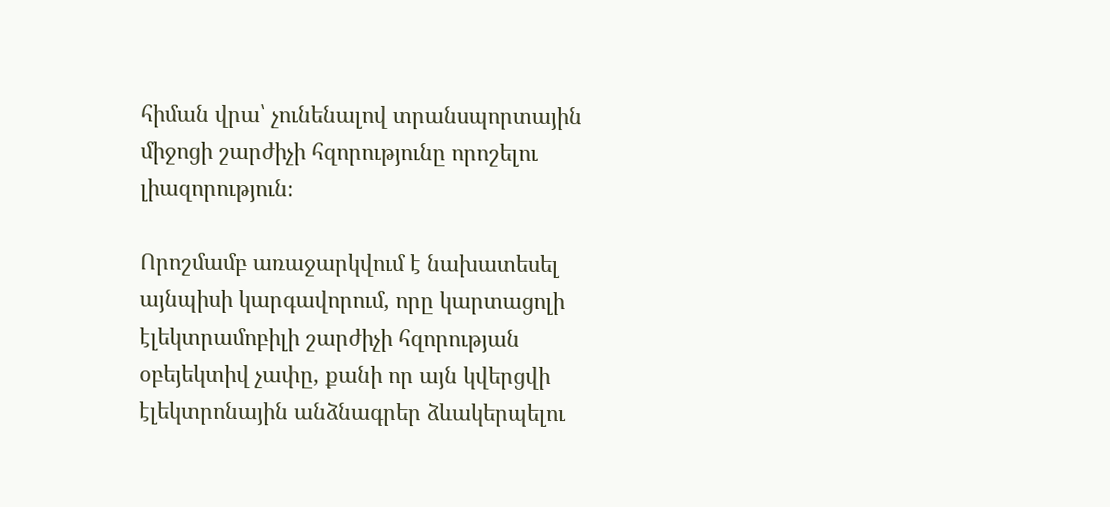հիման վրա՝ չունենալով տրանսպորտային միջոցի շարժիչի հզորությունը որոշելու լիազորություն։

Որոշմամբ առաջարկվում է նախատեսել այնպիսի կարգավորում, որը կարտացոլի էլեկտրամոբիլի շարժիչի հզորության օբեյեկտիվ չափը, քանի որ այն կվերցվի էլեկտրոնային անձնագրեր ձևակերպելու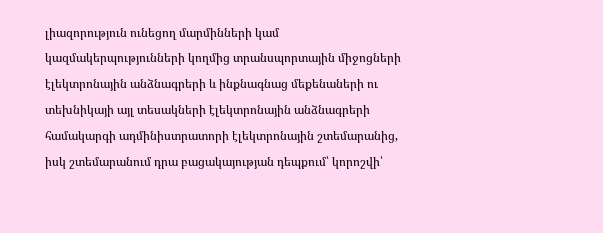լիազորություն ունեցող մարմինների կամ կազմակերպությունների կողմից տրանսպորտային միջոցների էլեկտրոնային անձնագրերի և ինքնագնաց մեքենաների ու տեխնիկայի այլ տեսակների էլեկտրոնային անձնագրերի համակարգի ադմինիստրատորի էլեկտրոնային շտեմարանից, իսկ շտեմարանում դրա բացակայության դեպքում՝ կորոշվի՝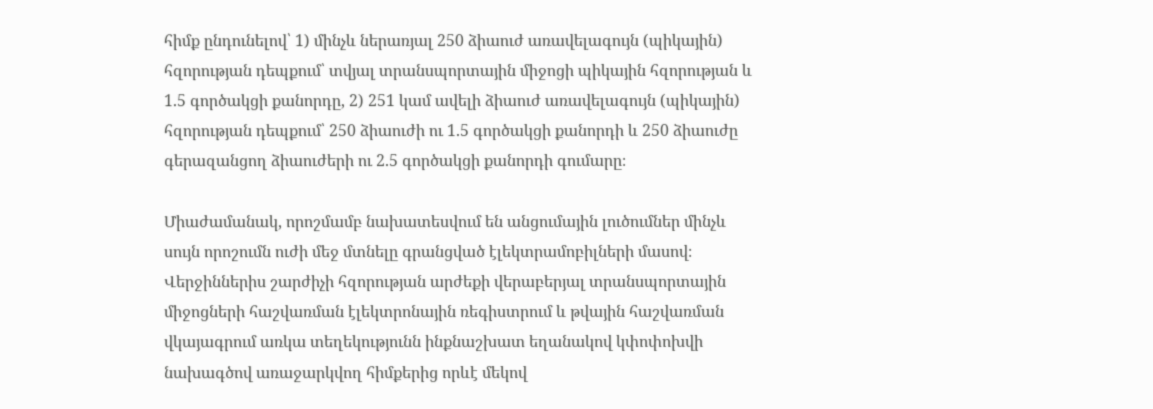հիմք ընդունելով՝ 1) մինչև ներառյալ 250 ձիաուժ առավելագույն (պիկային) հզորության դեպքում՝ տվյալ տրանսպորտային միջոցի պիկային հզորության և 1.5 գործակցի քանորդը, 2) 251 կամ ավելի ձիաուժ առավելագույն (պիկային) հզորության դեպքում՝ 250 ձիաուժի ու 1.5 գործակցի քանորդի և 250 ձիաուժը գերազանցող ձիաուժերի ու 2.5 գործակցի քանորդի գումարը։

Միաժամանակ, որոշմամբ նախատեսվում են անցումային լուծումներ մինչև սույն որոշումն ուժի մեջ մտնելը գրանցված էլեկտրամոբիլների մասով։ Վերջիններիս շարժիչի հզորության արժեքի վերաբերյալ տրանսպորտային միջոցների հաշվառման էլեկտրոնային ռեգիստրում և թվային հաշվառման վկայագրում առկա տեղեկությունն ինքնաշխատ եղանակով կփոփոխվի նախագծով առաջարկվող հիմքերից որևէ մեկով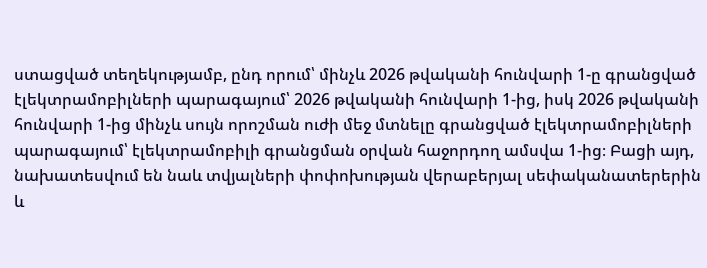ստացված տեղեկությամբ, ընդ որում՝ մինչև 2026 թվականի հունվարի 1-ը գրանցված էլեկտրամոբիլների պարագայում՝ 2026 թվականի հունվարի 1-ից, իսկ 2026 թվականի հունվարի 1-ից մինչև սույն որոշման ուժի մեջ մտնելը գրանցված էլեկտրամոբիլների պարագայում՝ էլեկտրամոբիլի գրանցման օրվան հաջորդող ամսվա 1-ից։ Բացի այդ, նախատեսվում են նաև տվյալների փոփոխության վերաբերյալ սեփականատերերին և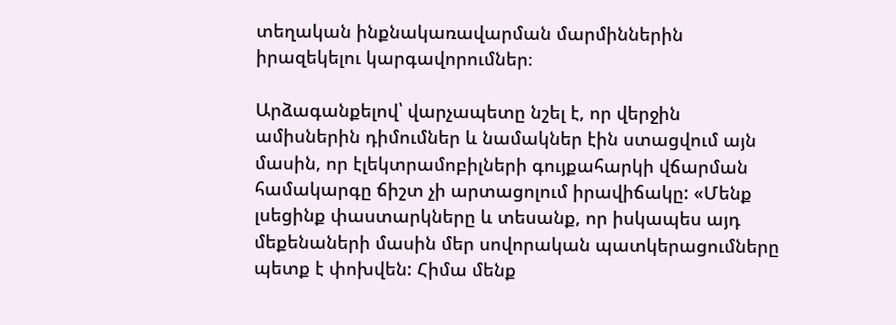տեղական ինքնակառավարման մարմիններին իրազեկելու կարգավորումներ։

Արձագանքելով՝ վարչապետը նշել է, որ վերջին ամիսներին դիմումներ և նամակներ էին ստացվում այն մասին, որ էլեկտրամոբիլների գույքահարկի վճարման համակարգը ճիշտ չի արտացոլում իրավիճակը: «Մենք լսեցինք փաստարկները և տեսանք, որ իսկապես այդ մեքենաների մասին մեր սովորական պատկերացումները պետք է փոխվեն: Հիմա մենք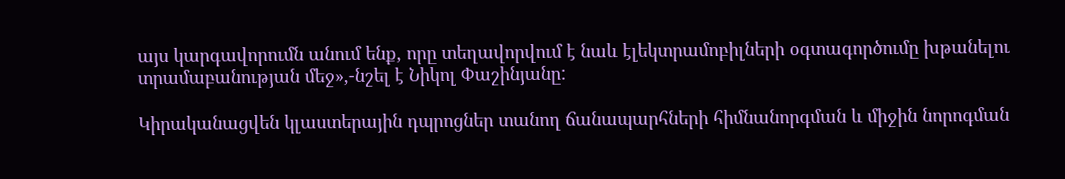այս կարգավորումն անում ենք, որը տեղավորվում է նաև էլեկտրամոբիլների օգտագործումը խթանելու տրամաբանության մեջ»,-նշել է Նիկոլ Փաշինյանը:

Կիրականացվեն կլաստերային դպրոցներ տանող ճանապարհների հիմնանորգման և միջին նորոգման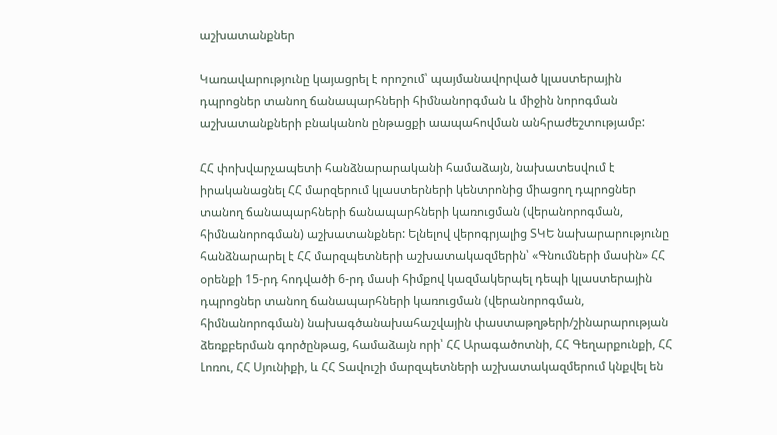աշխատանքներ

Կառավարությունը կայացրել է որոշում՝ պայմանավորված կլաստերային դպրոցներ տանող ճանապարհների հիմնանորգման և միջին նորոգման աշխատանքների բնականոն ընթացքի աապահովման անհրաժեշտությամբ:

ՀՀ փոխվարչապետի հանձնարարականի համաձայն, նախատեսվում է իրականացնել ՀՀ մարզերում կլաստերների կենտրոնից միացող դպրոցներ տանող ճանապարհների ճանապարհների կառուցման (վերանորոգման, հիմնանորոգման) աշխատանքներ: Ելնելով վերոգրյալից ՏԿԵ նախարարությունը հանձնարարել է ՀՀ մարզպետների աշխատակազմերին՝ «Գնումների մասին» ՀՀ օրենքի 15-րդ հոդվածի 6-րդ մասի հիմքով կազմակերպել դեպի կլաստերային դպրոցներ տանող ճանապարհների կառուցման (վերանորոգման, հիմնանորոգման) նախագծանախահաշվային փաստաթղթերի/շինարարության ձեռքբերման գործընթաց, համաձայն որի՝ ՀՀ Արագածոտնի, ՀՀ Գեղարքունքի, ՀՀ Լոռու, ՀՀ Սյունիքի, և ՀՀ Տավուշի մարզպետների աշխատակազմերում կնքվել են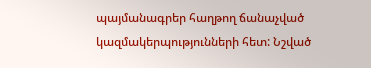պայմանագրեր հաղթող ճանաչված կազմակերպությունների հետ: Նշված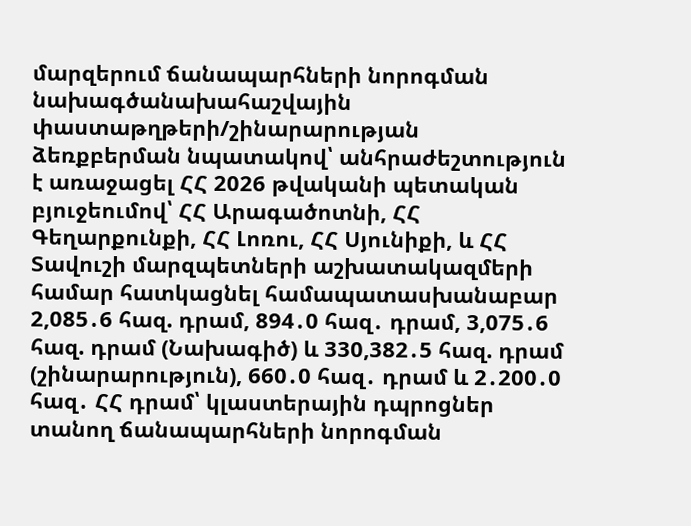մարզերում ճանապարհների նորոգման նախագծանախահաշվային փաստաթղթերի/շինարարության ձեռքբերման նպատակով՝ անհրաժեշտություն է առաջացել ՀՀ 2026 թվականի պետական բյուջեումով՝ ՀՀ Արագածոտնի, ՀՀ Գեղարքունքի, ՀՀ Լոռու, ՀՀ Սյունիքի, և ՀՀ Տավուշի մարզպետների աշխատակազմերի համար հատկացնել համապատասխանաբար 2,085․6 հազ. դրամ, 894․0 հազ․ դրամ, 3,075․6 հազ. դրամ (Նախագիծ) և 330,382․5 հազ. դրամ (շինարարություն), 660․0 հազ․ դրամ և 2․200․0 հազ․ ՀՀ դրամ՝ կլաստերային դպրոցներ տանող ճանապարհների նորոգման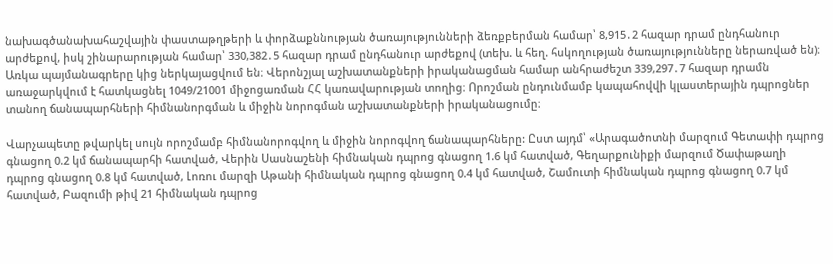նախագծանախահաշվային փաստաթղթերի և փորձաքննության ծառայությունների ձեռքբերման համար՝ 8,915․2 հազար դրամ ընդհանուր արժեքով, իսկ շինարարության համար՝ 330,382․5 հազար դրամ ընդհանուր արժեքով (տեխ. և հեղ. հսկողության ծառայությունները ներառված են)։ Առկա պայմանագրերը կից ներկայացվում են։ Վերոնշյալ աշխատանքների իրականացման համար անհրաժեշտ 339,297․7 հազար դրամն առաջարկվում է հատկացնել 1049/21001 միջոցառման ՀՀ կառավարության տողից։ Որոշման ընդունմամբ կապահովվի կլաստերային դպրոցներ տանող ճանապարհների հիմնանորգման և միջին նորոգման աշխատանքների իրականացումը։

Վարչապետը թվարկել սույն որոշմամբ հիմնանորոգվող և միջին նորոգվող ճանապարհները: Ըստ այդմ՝ «Արագածոտնի մարզում Գետափի դպրոց գնացող 0.2 կմ ճանապարհի հատված, Վերին Սասնաշենի հիմնական դպրոց գնացող 1.6 կմ հատված, Գեղարքունիքի մարզում Ծափաթաղի դպրոց գնացող 0.8 կմ հատված, Լոռու մարզի Աթանի հիմնական դպրոց գնացող 0.4 կմ հատված, Շամուտի հիմնական դպրոց գնացող 0.7 կմ հատված, Բազումի թիվ 21 հիմնական դպրոց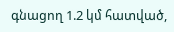գնացող 1.2 կմ հատված,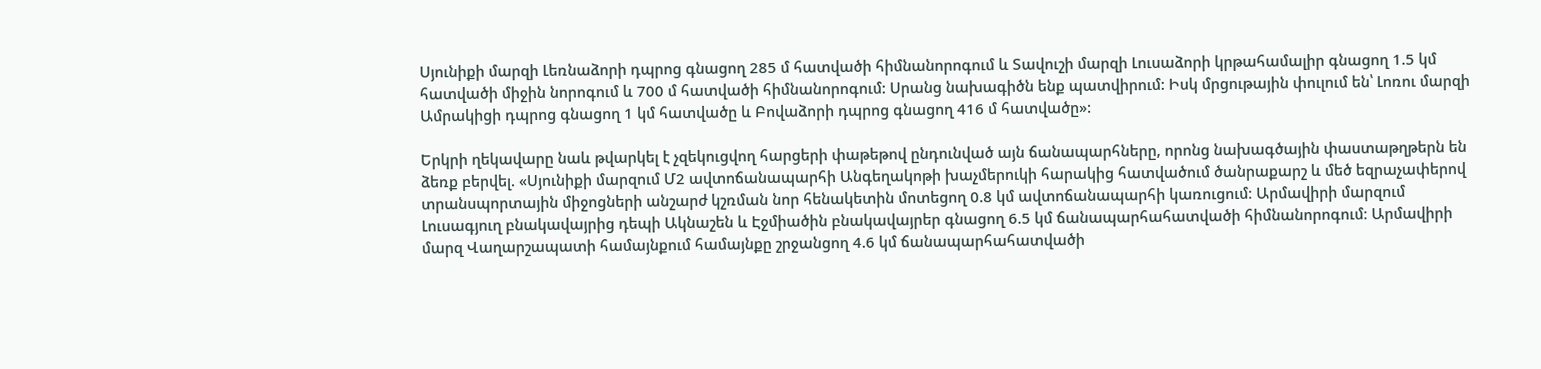Սյունիքի մարզի Լեռնաձորի դպրոց գնացող 285 մ հատվածի հիմնանորոգում և Տավուշի մարզի Լուսաձորի կրթահամալիր գնացող 1.5 կմ հատվածի միջին նորոգում և 700 մ հատվածի հիմնանորոգում: Սրանց նախագիծն ենք պատվիրում: Իսկ մրցութային փուլում են՝ Լոռու մարզի Ամրակիցի դպրոց գնացող 1 կմ հատվածը և Բովաձորի դպրոց գնացող 416 մ հատվածը»:

Երկրի ղեկավարը նաև թվարկել է չզեկուցվող հարցերի փաթեթով ընդունված այն ճանապարհները, որոնց նախագծային փաստաթղթերն են ձեռք բերվել. «Սյունիքի մարզում Մ2 ավտոճանապարհի Անգեղակոթի խաչմերուկի հարակից հատվածում ծանրաքարշ և մեծ եզրաչափերով տրանսպորտային միջոցների անշարժ կշռման նոր հենակետին մոտեցող 0.8 կմ ավտոճանապարհի կառուցում։ Արմավիրի մարզում Լուսագյուղ բնակավայրից դեպի Ակնաշեն և Էջմիածին բնակավայրեր գնացող 6.5 կմ ճանապարհահատվածի հիմնանորոգում։ Արմավիրի մարզ Վաղարշապատի համայնքում համայնքը շրջանցող 4.6 կմ ճանապարհահատվածի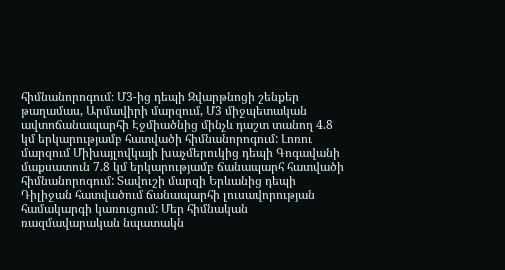հիմնանորոգում։ Մ3-ից դեպի Զվարթնոցի շենքեր թաղամաս, Արմավիրի մարզում, Մ3 միջպետական ավտոճանապարհի Էջմիածնից մինչև դաշտ տանող 4.8 կմ երկարությամբ հատվածի հիմնանորոգում: Լոռու մարզում Միխայլովկայի խաչմերուկից դեպի Գոգավանի մաքսատուն 7.8 կմ երկարությամբ ճանապարհ հատվածի հիմնանորոգում: Տավուշի մարզի Երևանից դեպի Դիլիջան հատվածում ճանապարհի լուսավորության համակարգի կառուցում: Մեր հիմնական ռազմավարական նպատակն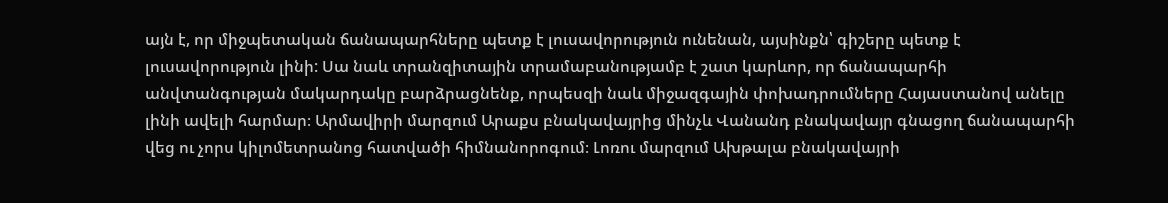այն է, որ միջպետական ճանապարհները պետք է լուսավորություն ունենան, այսինքն՝ գիշերը պետք է լուսավորություն լինի: Սա նաև տրանզիտային տրամաբանությամբ է շատ կարևոր, որ ճանապարհի անվտանգության մակարդակը բարձրացնենք, որպեսզի նաև միջազգային փոխադրումները Հայաստանով անելը լինի ավելի հարմար։ Արմավիրի մարզում Արաքս բնակավայրից մինչև Վանանդ բնակավայր գնացող ճանապարհի վեց ու չորս կիլոմետրանոց հատվածի հիմնանորոգում։ Լոռու մարզում Ախթալա բնակավայրի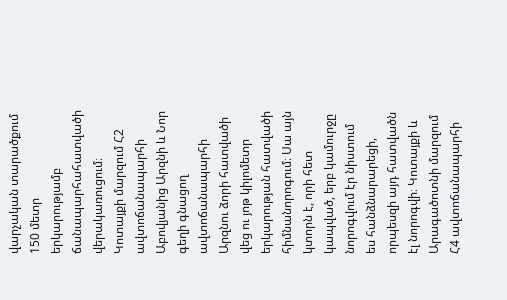վարչական տարածքում 150 մետր երկարությամբ ճանապարհահատվածի վերակառուցում։ Կոտայքի մարզում Հ2 ավտոճանապարհի Աբովյանից Արզնի և Նոր գեղի գնացող ավտոճանապարհի Արզնու ձորի հատվածի վեց ու յոթ կիլոմետր երկարության հատվածի հիմնանորոգում։ Սա այն կտորն է, որի հետ կապված, երբ կամուրջը նորոգվում էր նիստում ես հանձնարարեցի, որպեսզի այդ հատվածն էլ նորոգվի։ Կոտայքի և Արագածոտնի մարզում Հ4 ավտոճանապարհի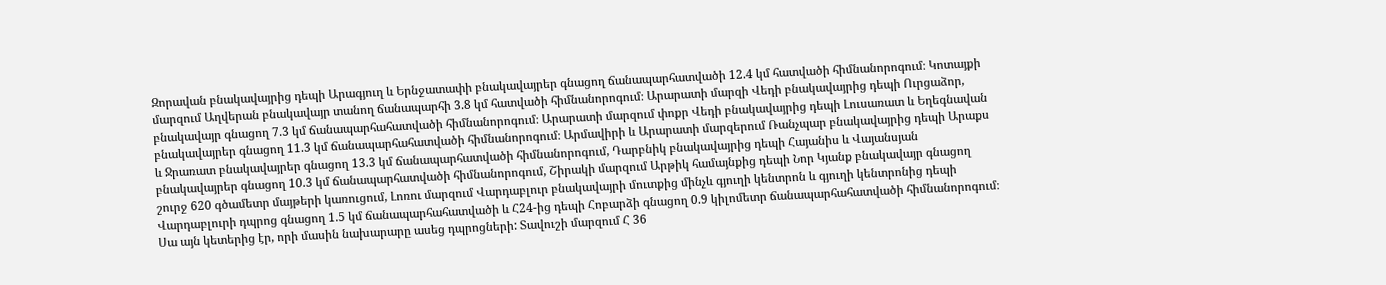Զորավան բնակավայրից դեպի Արագյուղ և Երնջատափի բնակավայրեր գնացող ճանապարհատվածի 12.4 կմ հատվածի հիմնանորոգում։ Կոտայքի մարզում Աղվերան բնակավայր տանող ճանապարհի 3.8 կմ հատվածի հիմնանորոգում։ Արարատի մարզի Վեդի բնակավայրից դեպի Ուրցաձոր, բնակավայր գնացող 7.3 կմ ճանապարհահատվածի հիմնանորոգում։ Արարատի մարզում փոքր Վեդի բնակավայրից դեպի Լուսառատ և Եղեգնավան բնակավայրեր գնացող 11.3 կմ ճանապարհահատվածի հիմնանորոգում։ Արմավիրի և Արարատի մարզերում Ռանչպար բնակավայրից դեպի Արաքս և Ջրառատ բնակավայրեր գնացող 13.3 կմ ճանապարհատվածի հիմնանորոգում, Դարբնիկ բնակավայրից դեպի Հայանիս և Վայանսյան բնակավայրեր գնացող 10.3 կմ ճանապարհատվածի հիմնանորոգում, Շիրակի մարզում Արթիկ համայնքից դեպի Նոր Կյանք բնակավայր գնացող շուրջ 620 գծամետր մայթերի կառուցում, Լոռու մարզում Վարդաբլուր բնակավայրի մուտքից մինչև գյուղի կենտրոն և գյուղի կենտրոնից դեպի Վարդաբլուրի դպրոց գնացող 1.5 կմ ճանապարհահատվածի և Հ24-ից դեպի Հոբարձի գնացող 0.9 կիլոմետր ճանապարհահատվածի հիմնանորոգում։ Սա այն կետերից էր, որի մասին նախարարը ասեց դպրոցների: Տավուշի մարզում Հ 36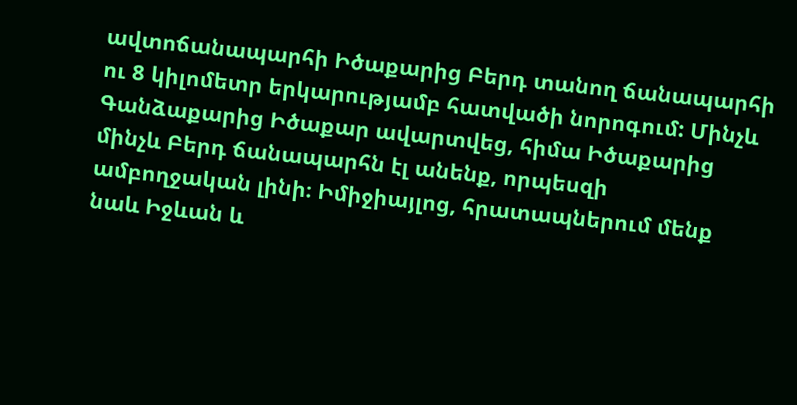ավտոճանապարհի Իծաքարից Բերդ տանող ճանապարհի ու 8 կիլոմետր երկարությամբ հատվածի նորոգում: Մինչև Գանձաքարից Իծաքար ավարտվեց, հիմա Իծաքարից մինչև Բերդ ճանապարհն էլ անենք, որպեսզի ամբողջական լինի։ Իմիջիայլոց, հրատապներում մենք նաև Իջևան և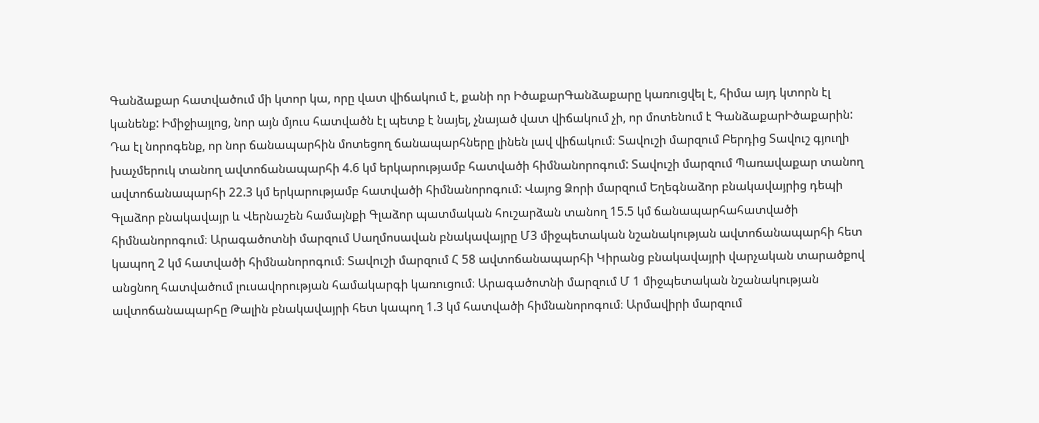Գանձաքար հատվածում մի կտոր կա, որը վատ վիճակում է, քանի որ ԻծաքարԳանձաքարը կառուցվել է, հիմա այդ կտորն էլ կանենք: Իմիջիայլոց, նոր այն մյուս հատվածն էլ պետք է նայել, չնայած վատ վիճակում չի, որ մոտենում է ԳանձաքարԻծաքարին: Դա էլ նորոգենք, որ նոր ճանապարհին մոտեցող ճանապարհները լինեն լավ վիճակում։ Տավուշի մարզում Բերդից Տավուշ գյուղի խաչմերուկ տանող ավտոճանապարհի 4.6 կմ երկարությամբ հատվածի հիմնանորոգում: Տավուշի մարզում Պառավաքար տանող ավտոճանապարհի 22.3 կմ երկարությամբ հատվածի հիմնանորոգում: Վայոց Ձորի մարզում Եղեգնաձոր բնակավայրից դեպի Գլաձոր բնակավայր և Վերնաշեն համայնքի Գլաձոր պատմական հուշարձան տանող 15.5 կմ ճանապարհահատվածի հիմնանորոգում։ Արագածոտնի մարզում Սաղմոսավան բնակավայրը Մ3 միջպետական նշանակության ավտոճանապարհի հետ կապող 2 կմ հատվածի հիմնանորոգում։ Տավուշի մարզում Հ 58 ավտոճանապարհի Կիրանց բնակավայրի վարչական տարածքով անցնող հատվածում լուսավորության համակարգի կառուցում։ Արագածոտնի մարզում Մ 1 միջպետական նշանակության ավտոճանապարհը Թալին բնակավայրի հետ կապող 1.3 կմ հատվածի հիմնանորոգում։ Արմավիրի մարզում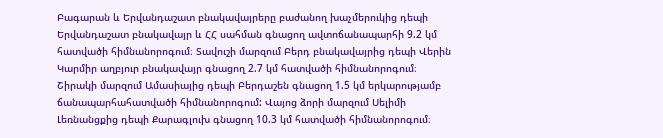Բագարան և Երվանդաշատ բնակավայրերը բաժանող խաչմերուկից դեպի Երվանդաշատ բնակավայր և ՀՀ սահման գնացող ավտոճանապարհի 9.2 կմ հատվածի հիմնանորոգում։ Տավուշի մարզում Բերդ բնակավայրից դեպի Վերին Կարմիր աղբյուր բնակավայր գնացող 2.7 կմ հատվածի հիմնանորոգում։ Շիրակի մարզում Ամասիայից դեպի Բերդաշեն գնացող 1.5 կմ երկարությամբ ճանապարհահատվածի հիմնանորոգում: Վայոց ձորի մարզում Սելիմի Լեռնանցքից դեպի Քարագլուխ գնացող 10.3 կմ հատվածի հիմնանորոգում։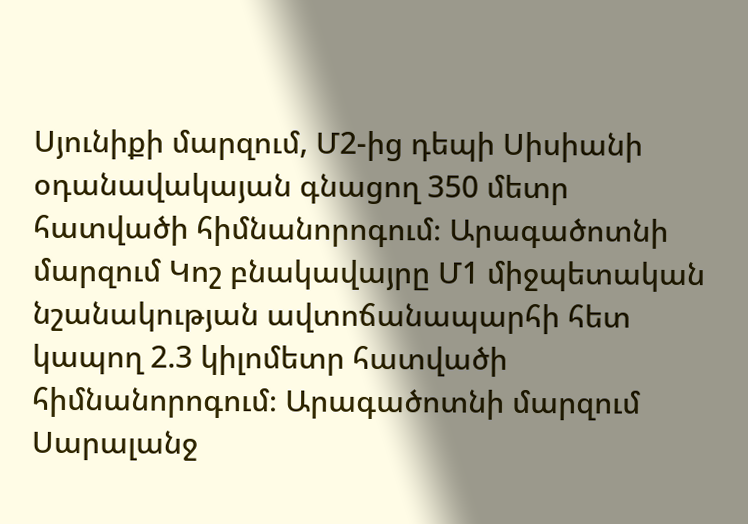Սյունիքի մարզում, Մ2-ից դեպի Սիսիանի օդանավակայան գնացող 350 մետր հատվածի հիմնանորոգում։ Արագածոտնի մարզում Կոշ բնակավայրը Մ1 միջպետական նշանակության ավտոճանապարհի հետ կապող 2.3 կիլոմետր հատվածի հիմնանորոգում։ Արագածոտնի մարզում Սարալանջ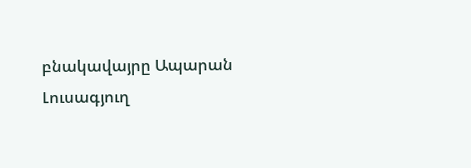բնակավայրը Ապարան Լուսագյուղ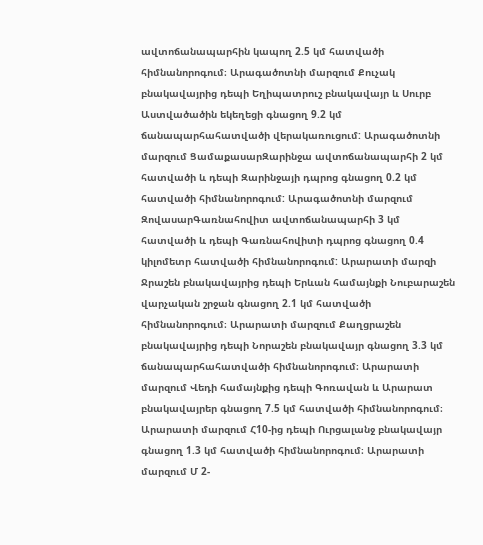ավտոճանապարհին կապող 2.5 կմ հատվածի հիմնանորոգում։ Արագածոտնի մարզում Քուչակ բնակավայրից դեպի Եղիպատրուշ բնակավայր և Սուրբ Աստվածածին եկեղեցի գնացող 9.2 կմ ճանապարհահատվածի վերակառուցում: Արագածոտնի մարզում ՑամաքասարԶարինջա ավտոճանապարհի 2 կմ հատվածի և դեպի Զարինջայի դպրոց գնացող 0.2 կմ հատվածի հիմնանորոգում: Արագածոտնի մարզում ԶովասարԳառնահովիտ ավտոճանապարհի 3 կմ հատվածի և դեպի Գառնահովիտի դպրոց գնացող 0.4 կիլոմետր հատվածի հիմնանորոգում: Արարատի մարզի Ջրաշեն բնակավայրից դեպի Երևան համայնքի Նուբարաշեն վարչական շրջան գնացող 2.1 կմ հատվածի հիմնանորոգում։ Արարատի մարզում Քաղցրաշեն բնակավայրից դեպի Նորաշեն բնակավայր գնացող 3.3 կմ ճանապարհահատվածի հիմնանորոգում։ Արարատի մարզում Վեդի համայնքից դեպի Գոռավան և Արարատ բնակավայրեր գնացող 7.5 կմ հատվածի հիմնանորոգում։ Արարատի մարզում Հ10-ից դեպի Ուրցալանջ բնակավայր գնացող 1.3 կմ հատվածի հիմնանորոգում։ Արարատի մարզում Մ 2-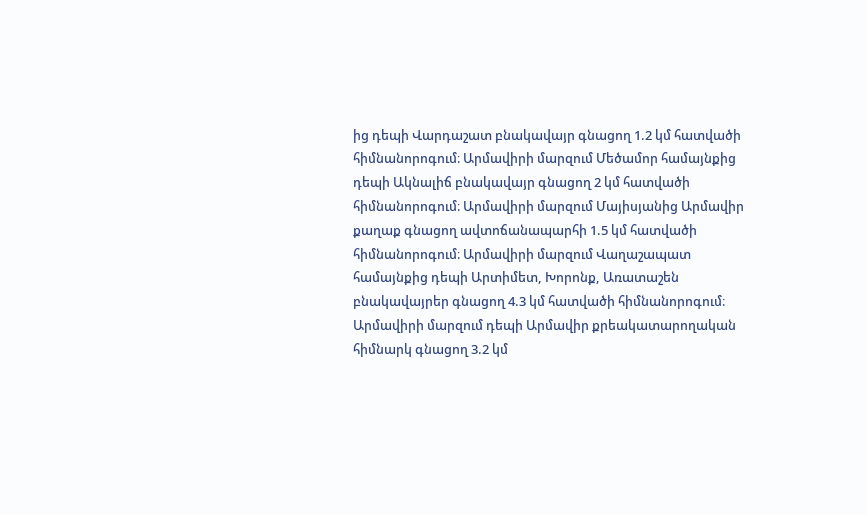ից դեպի Վարդաշատ բնակավայր գնացող 1.2 կմ հատվածի հիմնանորոգում։ Արմավիրի մարզում Մեծամոր համայնքից դեպի Ակնալիճ բնակավայր գնացող 2 կմ հատվածի հիմնանորոգում։ Արմավիրի մարզում Մայիսյանից Արմավիր քաղաք գնացող ավտոճանապարհի 1.5 կմ հատվածի հիմնանորոգում։ Արմավիրի մարզում Վաղաշապատ համայնքից դեպի Արտիմետ, Խորոնք, Առատաշեն բնակավայրեր գնացող 4.3 կմ հատվածի հիմնանորոգում։ Արմավիրի մարզում դեպի Արմավիր քրեակատարողական հիմնարկ գնացող 3.2 կմ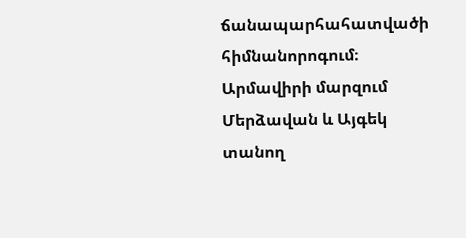ճանապարհահատվածի հիմնանորոգում։ Արմավիրի մարզում Մերձավան և Այգեկ տանող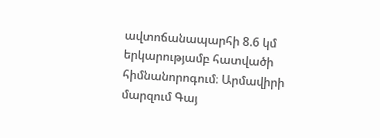ավտոճանապարհի 8.6 կմ երկարությամբ հատվածի հիմնանորոգում։ Արմավիրի մարզում Գայ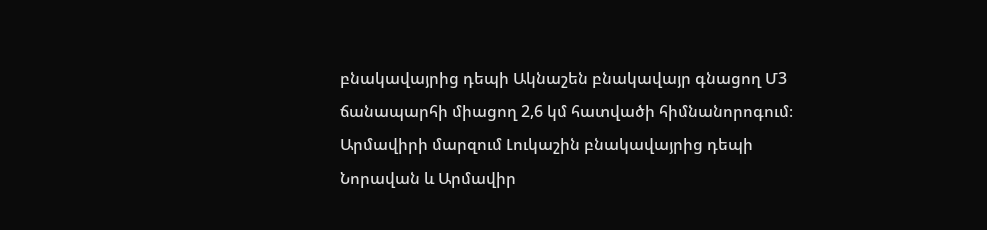բնակավայրից դեպի Ակնաշեն բնակավայր գնացող Մ3 ճանապարհի միացող 2,6 կմ հատվածի հիմնանորոգում։ Արմավիրի մարզում Լուկաշին բնակավայրից դեպի Նորավան և Արմավիր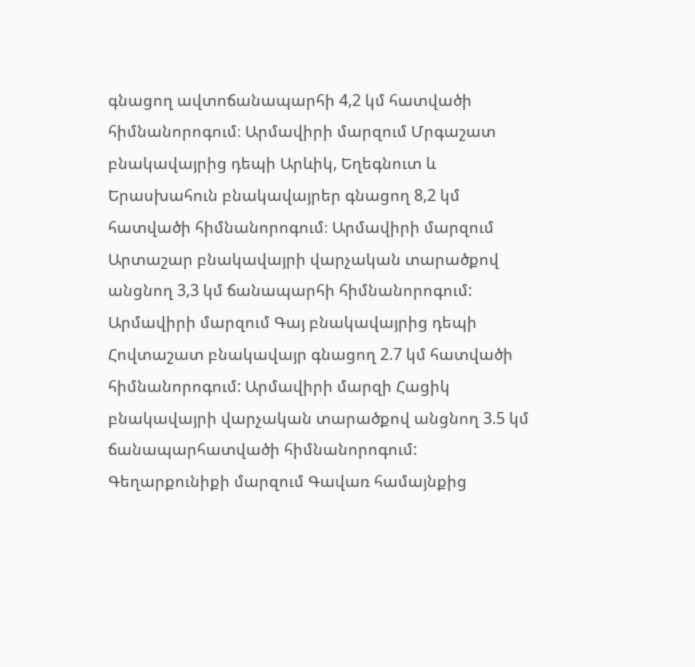գնացող ավտոճանապարհի 4,2 կմ հատվածի հիմնանորոգում։ Արմավիրի մարզում Մրգաշատ բնակավայրից դեպի Արևիկ, Եղեգնուտ և Երասխահուն բնակավայրեր գնացող 8,2 կմ հատվածի հիմնանորոգում։ Արմավիրի մարզում Արտաշար բնակավայրի վարչական տարածքով անցնող 3,3 կմ ճանապարհի հիմնանորոգում: Արմավիրի մարզում Գայ բնակավայրից դեպի Հովտաշատ բնակավայր գնացող 2.7 կմ հատվածի հիմնանորոգում: Արմավիրի մարզի Հացիկ բնակավայրի վարչական տարածքով անցնող 3.5 կմ ճանապարհատվածի հիմնանորոգում: Գեղարքունիքի մարզում Գավառ համայնքից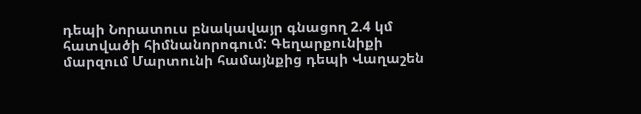դեպի Նորատուս բնակավայր գնացող 2.4 կմ հատվածի հիմնանորոգում: Գեղարքունիքի մարզում Մարտունի համայնքից դեպի Վաղաշեն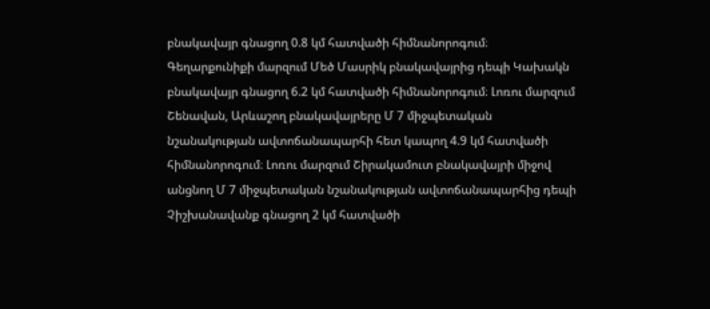բնակավայր գնացող 0.8 կմ հատվածի հիմնանորոգում։ Գեղարքունիքի մարզում Մեծ Մասրիկ բնակավայրից դեպի Կախակն բնակավայր գնացող 6.2 կմ հատվածի հիմնանորոգում։ Լոռու մարզում Շենավան, Արևաշող բնակավայրերը Մ 7 միջպետական նշանակության ավտոճանապարհի հետ կապող 4.9 կմ հատվածի հիմնանորոգում։ Լոռու մարզում Շիրակամուտ բնակավայրի միջով անցնող Մ 7 միջպետական նշանակության ավտոճանապարհից դեպի Չիշխանավանք գնացող 2 կմ հատվածի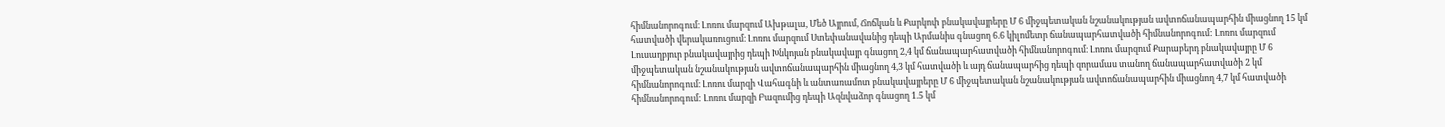հիմնանորոգում։ Լոռու մարզում Ախթալա, Մեծ Այրում, Ճոճկան և Քարկոփ բնակավայրերը Մ 6 միջպետական նշանակության ավտոճանապարհին միացնող 15 կմ հատվածի վերակառուցում։ Լոռու մարզում Ստեփանավանից դեպի Արմանիս գնացող 6.6 կիլոմետր ճանապարհատվածի հիմնանորոգում: Լոռու մարզում Լուսաղբյուր բնակավայրից դեպի Խնկոյան բնակավայր գնացող 2,4 կմ ճանապարհատվածի հիմնանորոգում։ Լոռու մարզում Քարաբերդ բնակավայրը Մ 6 միջպետական նշանակության ավտոճանապարհին միացնող 4,3 կմ հատվածի և այդ ճանապարհից դեպի զորամաս տանող ճանապարհատվածի 2 կմ հիմնանորոգում։ Լոռու մարզի Վահագնի և անտառամոտ բնակավայրերը Մ 6 միջպետական նշանակության ավտոճանապարհին միացնող 4,7 կմ հատվածի հիմնանորոգում: Լոռու մարզի Բազումից դեպի Ազնվաձոր գնացող 1.5 կմ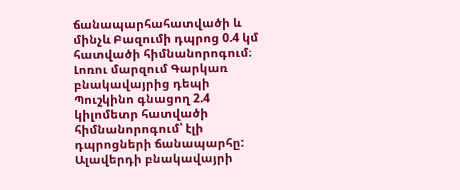ճանապարհահատվածի և մինչև Բազումի դպրոց 0.4 կմ հատվածի հիմնանորոգում։ Լոռու մարզում Գարկառ բնակավայրից դեպի Պուշկինո գնացող 2.4 կիլոմետր հատվածի հիմնանորոգում՝ էլի դպրոցների ճանապարհը: Ալավերդի բնակավայրի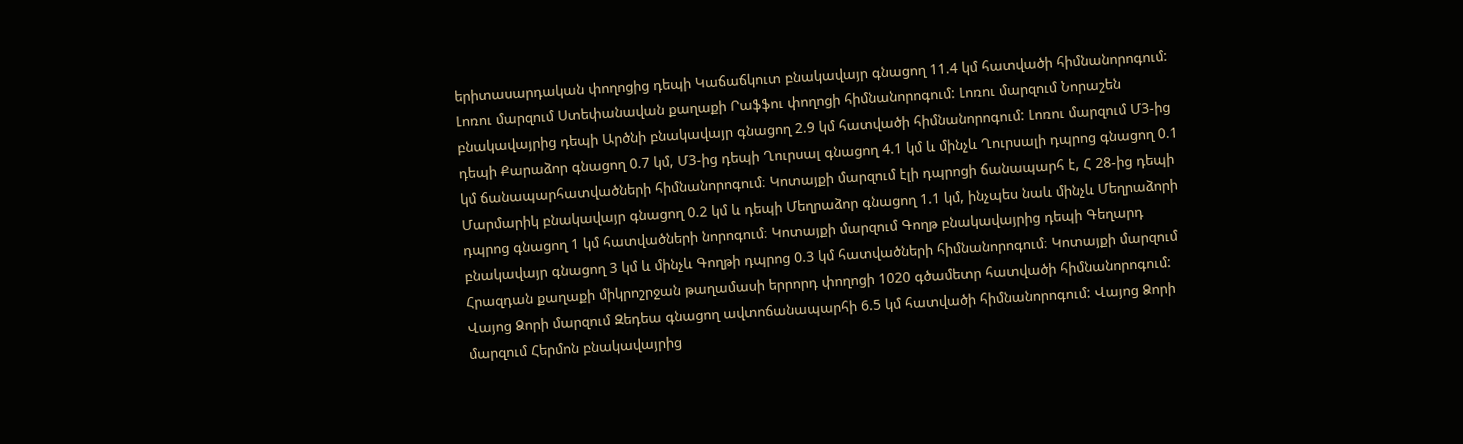երիտասարդական փողոցից դեպի Կաճաճկուտ բնակավայր գնացող 11.4 կմ հատվածի հիմնանորոգում: Լոռու մարզում Ստեփանավան քաղաքի Րաֆֆու փողոցի հիմնանորոգում: Լոռու մարզում Նորաշեն բնակավայրից դեպի Արծնի բնակավայր գնացող 2.9 կմ հատվածի հիմնանորոգում: Լոռու մարզում Մ3-ից դեպի Քարաձոր գնացող 0.7 կմ, Մ3-ից դեպի Ղուրսալ գնացող 4.1 կմ և մինչև Ղուրսալի դպրոց գնացող 0.1 կմ ճանապարհատվածների հիմնանորոգում։ Կոտայքի մարզում էլի դպրոցի ճանապարհ է, Հ 28-ից դեպի Մարմարիկ բնակավայր գնացող 0.2 կմ և դեպի Մեղրաձոր գնացող 1.1 կմ, ինչպես նաև մինչև Մեղրաձորի դպրոց գնացող 1 կմ հատվածների նորոգում։ Կոտայքի մարզում Գողթ բնակավայրից դեպի Գեղարդ բնակավայր գնացող 3 կմ և մինչև Գողթի դպրոց 0.3 կմ հատվածների հիմնանորոգում։ Կոտայքի մարզում Հրազդան քաղաքի միկրոշրջան թաղամասի երրորդ փողոցի 1020 գծամետր հատվածի հիմնանորոգում: Վայոց Ձորի մարզում Զեդեա գնացող ավտոճանապարհի 6.5 կմ հատվածի հիմնանորոգում: Վայոց Ձորի մարզում Հերմոն բնակավայրից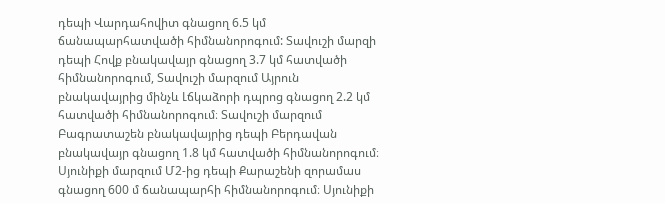դեպի Վարդահովիտ գնացող 6.5 կմ ճանապարհատվածի հիմնանորոգում: Տավուշի մարզի դեպի Հովք բնակավայր գնացող 3.7 կմ հատվածի հիմնանորոգում, Տավուշի մարզում Այրուն բնակավայրից մինչև Լճկաձորի դպրոց գնացող 2.2 կմ հատվածի հիմնանորոգում։ Տավուշի մարզում Բագրատաշեն բնակավայրից դեպի Բերդավան բնակավայր գնացող 1.8 կմ հատվածի հիմնանորոգում։ Սյունիքի մարզում Մ2-ից դեպի Քարաշենի զորամաս գնացող 600 մ ճանապարհի հիմնանորոգում։ Սյունիքի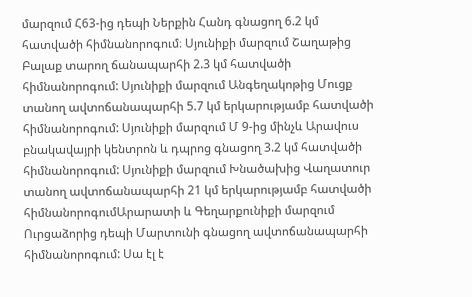մարզում Հ63-ից դեպի Ներքին Հանդ գնացող 6.2 կմ հատվածի հիմնանորոգում։ Սյունիքի մարզում Շաղաթից Բալաք տարող ճանապարհի 2.3 կմ հատվածի հիմնանորոգում: Սյունիքի մարզում Անգեղակոթից Մուցք տանող ավտոճանապարհի 5.7 կմ երկարությամբ հատվածի հիմնանորոգում: Սյունիքի մարզում Մ 9-ից մինչև Արավուս բնակավայրի կենտրոն և դպրոց գնացող 3.2 կմ հատվածի հիմնանորոգում: Սյունիքի մարզում Խնածախից Վաղատուր տանող ավտոճանապարհի 21 կմ երկարությամբ հատվածի հիմնանորոգումԱրարատի և Գեղարքունիքի մարզում Ուրցաձորից դեպի Մարտունի գնացող ավտոճանապարհի հիմնանորոգում: Սա էլ է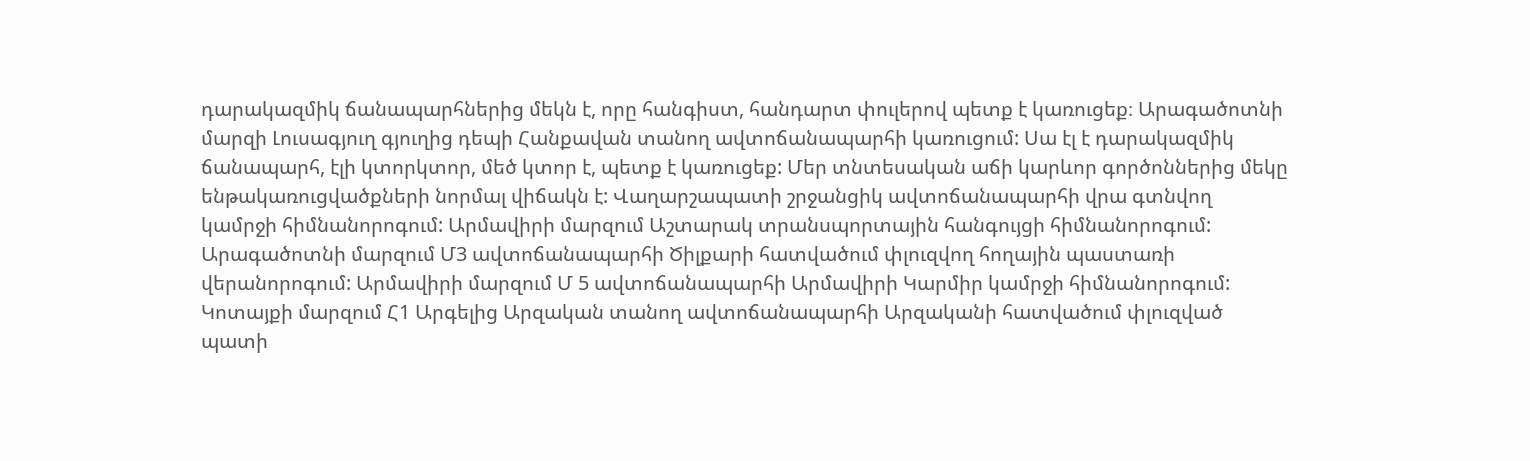դարակազմիկ ճանապարհներից մեկն է, որը հանգիստ, հանդարտ փուլերով պետք է կառուցեք։ Արագածոտնի մարզի Լուսագյուղ գյուղից դեպի Հանքավան տանող ավտոճանապարհի կառուցում: Սա էլ է դարակազմիկ ճանապարհ, էլի կտորկտոր, մեծ կտոր է, պետք է կառուցեք: Մեր տնտեսական աճի կարևոր գործոններից մեկը ենթակառուցվածքների նորմալ վիճակն է: Վաղարշապատի շրջանցիկ ավտոճանապարհի վրա գտնվող կամրջի հիմնանորոգում: Արմավիրի մարզում Աշտարակ տրանսպորտային հանգույցի հիմնանորոգում: Արագածոտնի մարզում Մ3 ավտոճանապարհի Ծիլքարի հատվածում փլուզվող հողային պաստառի վերանորոգում: Արմավիրի մարզում Մ 5 ավտոճանապարհի Արմավիրի Կարմիր կամրջի հիմնանորոգում: Կոտայքի մարզում Հ1 Արգելից Արզական տանող ավտոճանապարհի Արզականի հատվածում փլուզված պատի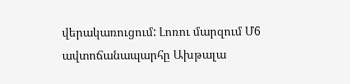վերակառուցում: Լոռու մարզում Մ6 ավտոճանապարհը Ախթալա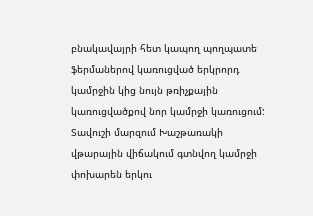բնակավայրի հետ կապող պողպատե ֆերմաներով կառուցված երկրորդ կամրջին կից նույն թռիչքային կառուցվածքով նոր կամրջի կառուցում: Տավուշի մարզում Խաշթառակի վթարային վիճակում գտնվող կամրջի փոխարեն երկու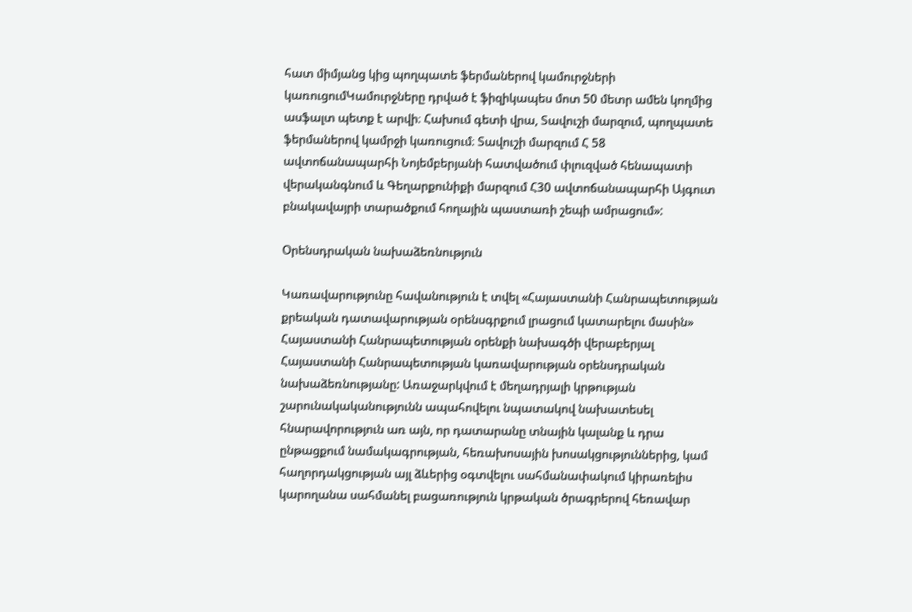հատ միմյանց կից պողպատե ֆերմաներով կամուրջների կառուցումԿամուրջները դրված է ֆիզիկապես մոտ 50 մետր ամեն կողմից ասֆալտ պետք է արվի։ Հախում գետի վրա, Տավուշի մարզում, պողպատե ֆերմաներով կամրջի կառուցում։ Տավուշի մարզում Հ 58 ավտոճանապարհի Նոյեմբերյանի հատվածում փլուզված հենապատի վերականգնում և Գեղարքունիքի մարզում Հ30 ավտոճանապարհի Այգուտ բնակավայրի տարածքում հողային պաստառի շեպի ամրացում»:

Օրենսդրական նախաձեռնություն

Կառավարությունը հավանություն է տվել «Հայաստանի Հանրապետության քրեական դատավարության օրենսգրքում լրացում կատարելու մասին» Հայաստանի Հանրապետության օրենքի նախագծի վերաբերյալ Հայաստանի Հանրապետության կառավարության օրենսդրական նախաձեռնությանը: Առաջարկվում է մեղադրյալի կրթության շարունակականությունն ապահովելու նպատակով նախատեսել հնարավորություն առ այն, որ դատարանը տնային կալանք և դրա ընթացքում նամակագրության, հեռախոսային խոսակցություններից, կամ հաղորդակցության այլ ձևերից օգտվելու սահմանափակում կիրառելիս կարողանա սահմանել բացառություն կրթական ծրագրերով հեռավար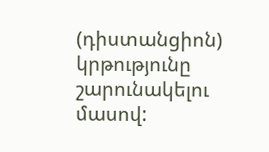(դիստանցիոն) կրթությունը շարունակելու մասով: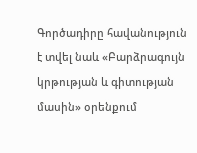Գործադիրը հավանություն է տվել նաև «Բարձրագույն կրթության և գիտության մասին» օրենքում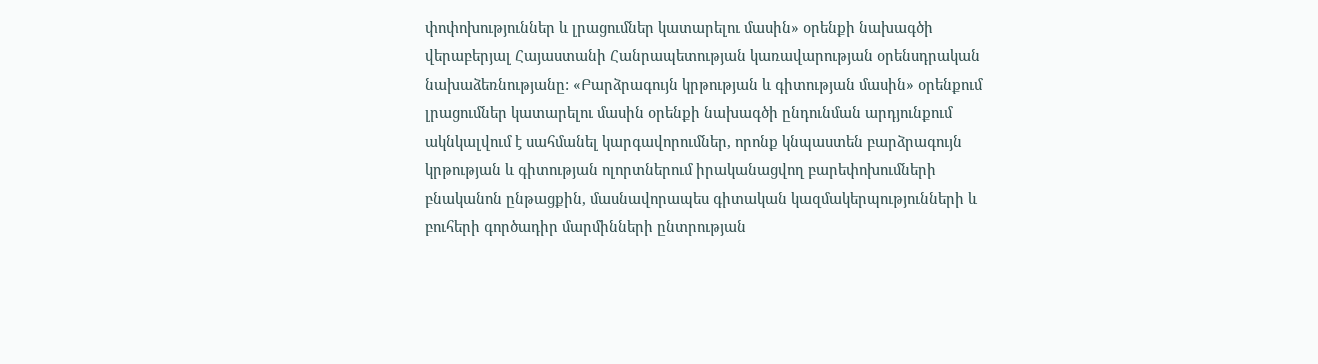փոփոխություններ և լրացումներ կատարելու մասին» օրենքի նախագծի վերաբերյալ Հայաստանի Հանրապետության կառավարության օրենսդրական նախաձեռնությանը: «Բարձրագույն կրթության և գիտության մասին» օրենքում լրացումներ կատարելու մասին օրենքի նախագծի ընդունման արդյունքում ակնկալվում է սահմանել կարգավորումներ, որոնք կնպաստեն բարձրագույն կրթության և գիտության ոլորտներում իրականացվող բարեփոխումների բնականոն ընթացքին, մասնավորապես գիտական կազմակերպությունների և բուհերի գործադիր մարմինների ընտրության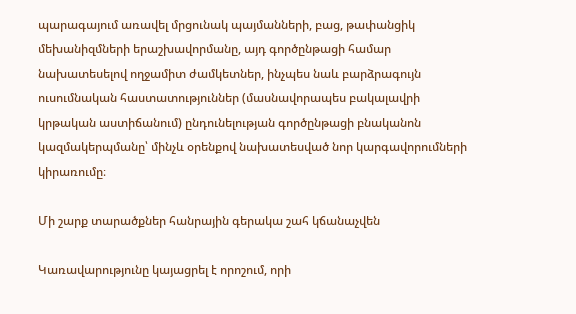պարագայում առավել մրցունակ պայմանների, բաց, թափանցիկ մեխանիզմների երաշխավորմանը, այդ գործընթացի համար նախատեսելով ողջամիտ ժամկետներ, ինչպես նաև բարձրագույն ուսումնական հաստատություններ (մասնավորապես բակալավրի կրթական աստիճանում) ընդունելության գործընթացի բնականոն կազմակերպմանը՝ մինչև օրենքով նախատեսված նոր կարգավորումների կիրառումը։

Մի շարք տարածքներ հանրային գերակա շահ կճանաչվեն

Կառավարությունը կայացրել է որոշում, որի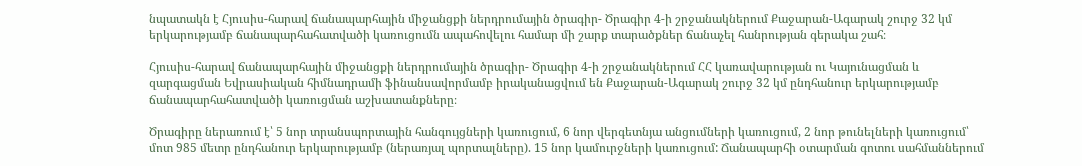նպատակն է Հյուսիս-հարավ ճանապարհային միջանցքի ներդրումային ծրագիր- Ծրագիր 4-ի շրջանակներում Քաջարան-Ագարակ շուրջ 32 կմ երկարությամբ ճանապարհահատվածի կառուցումն ապահովելու համար մի շարք տարածքներ ճանաչել հանրության գերակա շահ։

Հյուսիս-հարավ ճանապարհային միջանցքի ներդրումային ծրագիր- Ծրագիր 4-ի շրջանակներում ՀՀ կառավարության ու Կայունացման և զարգացման Եվրասիական հիմնադրամի ֆինանսավորմամբ իրականացվում են Քաջարան-Ագարակ շուրջ 32 կմ ընդհանուր երկարությամբ ճանապարհահատվածի կառուցման աշխատանքները։

Ծրագիրը ներառում է՝ 5 նոր տրանսպորտային հանգույցների կառուցում, 6 նոր վերգետնյա անցումների կառուցում, 2 նոր թունելների կառուցում՝ մոտ 985 մետր ընդհանուր երկարությամբ (ներառյալ պորտալները). 15 նոր կամուրջների կառուցում: Ճանապարհի օտարման գոտու սահմաններում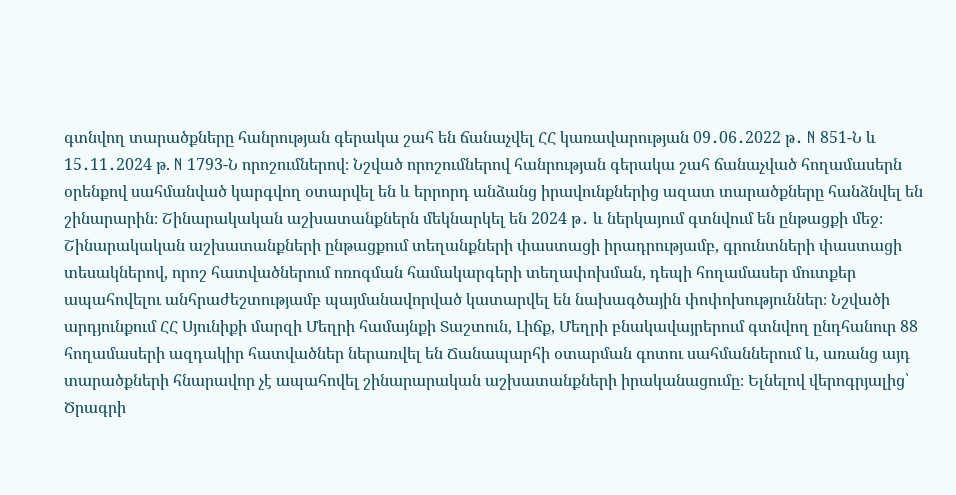գտնվող տարածքները հանրության գերակա շահ են ճանաչվել ՀՀ կառավարության 09․06․2022 թ․ N 851-Ն և 15․11․2024 թ. N 1793-Ն որոշումներով։ Նշված որոշումներով հանրության գերակա շահ ճանաչված հողամասերն օրենքով սահմանված կարգվող օտարվել են և երրորդ անձանց իրավունքներից ազատ տարածքները հանձնվել են շինարարին։ Շինարակական աշխատանքներն մեկնարկել են 2024 թ․ և ներկայում գտնվում են ընթացքի մեջ։ Շինարակական աշխատանքների ընթացքում տեղանքների փաստացի իրադրությամբ, գրունտների փաստացի տեսակներով, որոշ հատվածներում ոռոգման համակարգերի տեղափոխման, դեպի հողամասեր մուտքեր ապահովելու անհրաժեշտությամբ պայմանավորված կատարվել են նախագծային փոփոխություններ։ Նշվածի արդյունքում ՀՀ Սյունիքի մարզի Մեղրի համայնքի Տաշտուն, Լիճք, Մեղրի բնակավայրերում գտնվող ընդհանուր 88 հողամասերի ազդակիր հատվածներ ներառվել են Ճանապարհի օտարման գոտու սահմաններում և, առանց այդ տարածքների հնարավոր չէ ապահովել շինարարական աշխատանքների իրականացումը։ Ելնելով վերոգրյալից՝ Ծրագրի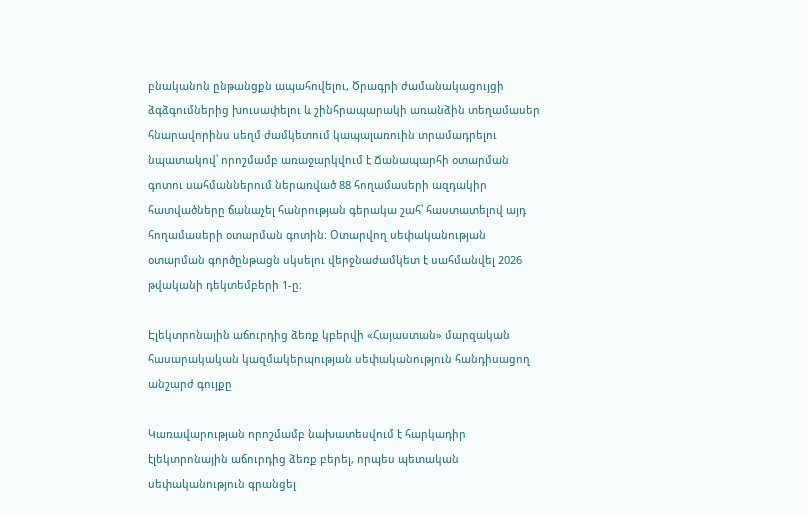բնականոն ընթանցքն ապահովելու, Ծրագրի ժամանակացույցի ձգձգումներից խուսափելու և շինհրապարակի առանձին տեղամասեր հնարավորինս սեղմ ժամկետում կապալառուին տրամադրելու նպատակով՝ որոշմամբ առաջարկվում է Ճանապարհի օտարման գոտու սահմաններում ներառված 88 հողամասերի ազդակիր հատվածները ճանաչել հանրության գերակա շահ՝ հաստատելով այդ հողամասերի օտարման գոտին։ Օտարվող սեփականության օտարման գործընթացն սկսելու վերջնաժամկետ է սահմանվել 2026 թվականի դեկտեմբերի 1-ը։

Էլեկտրոնային աճուրդից ձեռք կբերվի «Հայաստան» մարզական հասարակական կազմակերպության սեփականություն հանդիսացող անշարժ գույքը

Կառավարության որոշմամբ նախատեսվում է հարկադիր էլեկտրոնային աճուրդից ձեռք բերել, որպես պետական սեփականություն գրանցել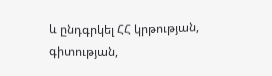և ընդգրկել ՀՀ կրթության, գիտության,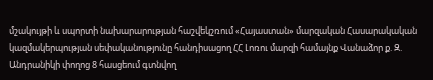մշակույթի և սպորտի նախարարության հաշվեկշռում «Հայաստան» մարզական Հասարակական կազմակերպության սեփականությունը հանդիսացող ՀՀ Լոռու մարզի համայնք Վանաձոր ք. Զ. Անդրանիկի փողոց 8 հասցեում գտնվող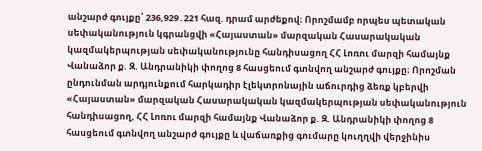անշարժ գույքը՝ 236,929․221 հազ. դրամ արժեքով։ Որոշմամբ որպես պետական սեփականություն կգրանցվի «Հայաստան» մարզական Հասարակական կազմակերպության սեփականությունը հանդիսացող ՀՀ Լոռու մարզի համայնք Վանաձոր ք. Զ. Անդրանիկի փողոց 8 հասցեում գտնվող անշարժ գույքը։ Որոշման ընդունման արդյունքում հարկադիր էլեկտրոնային աճուրդից ձեռք կբերվի «Հայաստան» մարզական Հասարակական կազմակերպության սեփականություն հանդիսացող, ՀՀ Լոռու մարզի համայնք Վանաձոր ք. Զ. Անդրանիկի փողոց 8 հասցեում գտնվող անշարժ գույքը և վաճառքից գումարը կուղղվի վերջինիս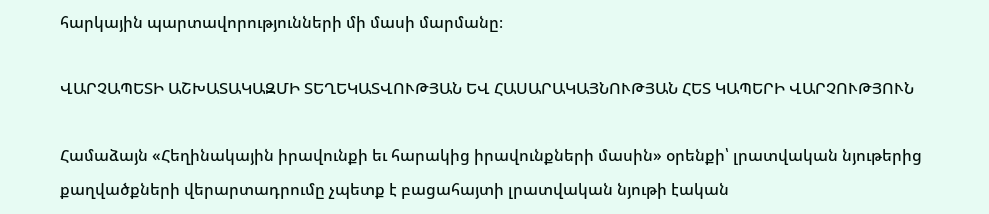հարկային պարտավորությունների մի մասի մարմանը։

ՎԱՐՉԱՊԵՏԻ ԱՇԽԱՏԱԿԱԶՄԻ ՏԵՂԵԿԱՏՎՈՒԹՅԱՆ ԵՎ ՀԱՍԱՐԱԿԱՅՆՈՒԹՅԱՆ ՀԵՏ ԿԱՊԵՐԻ ՎԱՐՉՈՒԹՅՈՒՆ

Համաձայն «Հեղինակային իրավունքի եւ հարակից իրավունքների մասին» օրենքի՝ լրատվական նյութերից քաղվածքների վերարտադրումը չպետք է բացահայտի լրատվական նյութի էական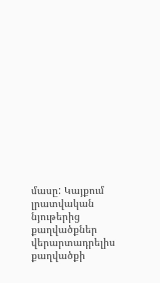մասը: Կայքում լրատվական նյութերից քաղվածքներ վերարտադրելիս քաղվածքի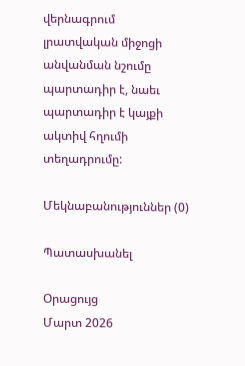վերնագրում լրատվական միջոցի անվանման նշումը պարտադիր է, նաեւ պարտադիր է կայքի ակտիվ հղումի տեղադրումը:

Մեկնաբանություններ (0)

Պատասխանել

Օրացույց
Մարտ 2026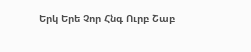Երկ Երե Չոր Հնգ Ուրբ Շաբ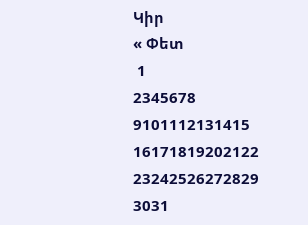Կիր
« Փետ
 1
2345678
9101112131415
16171819202122
23242526272829
3031